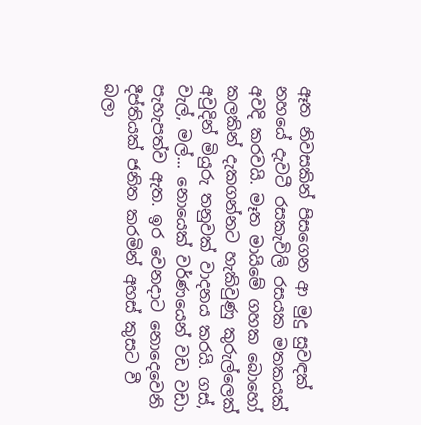ඈත නිවසකින් පිසගෙන ආ මුදු සුවඳක් නහයේ දැවටී රසකැවිලි රසයක මතකයක් අවදි කරවයි. මෑත මායිමේ ගහක බොහෝ කලකින් දැකගන්නට හැකිවුණු කුරුල්ලෙක් අවුදින් මියුරු තනුවක් වාදනය කරයි. ගස්, වැල්, මල්... නොයෙක් වර්ණයෙන් වඩ වඩා පැහැපත්ව ඇත. ඉර වෙනදාට නොදෙවෙනි දීප්තියක් ජනිත කරමින් අහස් කුසට වී බලා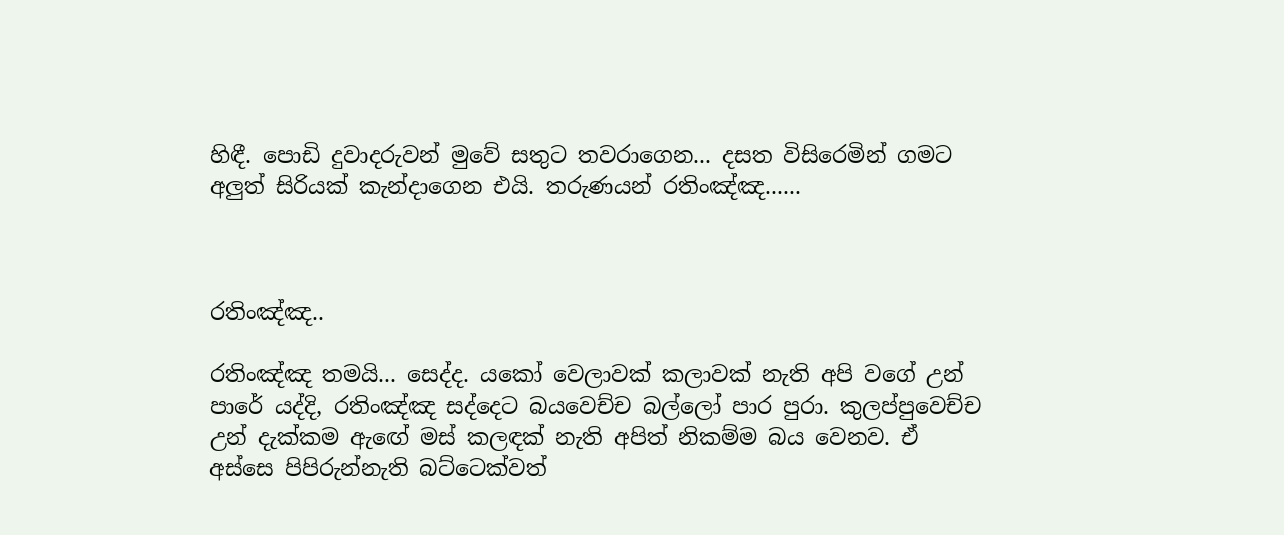හිඳී. පොඩි දුවාදරුවන් මුවේ සතුට තවරාගෙන... දසත විසිරෙමින් ගමට අලුත් සිරියක් කැන්දාගෙන එයි. තරුණයන් රතිංඤ්ඤ......



රතිංඤ්ඤ..

රතිංඤ්ඤ තමයි... සෙද්ද. යකෝ වෙලාවක් කලාවක් නැති අපි වගේ උන් පාරේ යද්දි, රතිංඤ්ඤ සද්දෙට බයවෙච්ච බල්ලෝ පාර පුරා. කුලප්පුවෙච්ච උන් දැක්කම ඇඟේ මස් කලඳක් නැති අපිත් නිකම්ම බය වෙනව. ඒ අස්සෙ පිපිරුන්නැති බට්ටෙක්වත්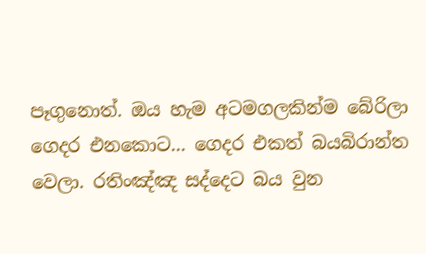පෑගුනොත්. ඔය හැම අටමගලකින්ම බේරිලා ගෙදර එනකොට... ගෙදර එකත් බයබිරාන්ත වෙලා. රතිංඤ්ඤ සද්දෙට බය වුන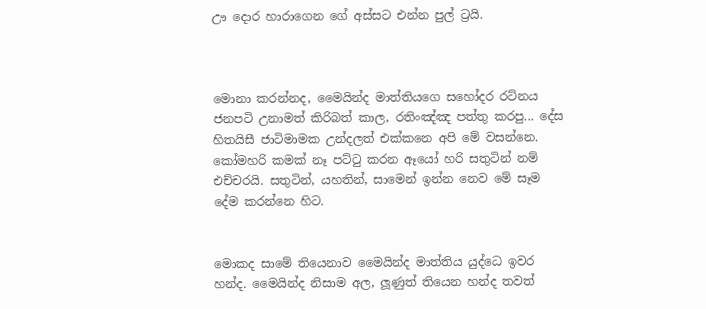ඌ දොර හාරාගෙන ගේ අස්සට එන්න පුල් ට්‍රයි.



මොනා කරන්නද, මෛයින්ද මාත්තියගෙ සහෝදර රට්නය ජනපටි උනාමත් කිරිබත් කාල, රතිංඤ්ඤ පත්තු කරපු... දේස හිතයිසී ජාටිමාමක උන්දලත් එක්කනෙ අපි මේ වසන්නෙ. කෝමහරි කමක් නෑ පට්ටු කරන ඈයෝ හරි සතුටින් නම් එච්චරයි. සතුටින්, යහතින්, සාමෙන් ඉන්න නෙව මේ සෑම දේම කරන්නෙ හිට.


මොකද සාමේ තියෙනාව මෛයින්ද මාත්තිය යුද්ධෙ ඉවර හන්ද. මෛයින්ද නිසාම අල, ලූණුත් තියෙන හන්ද තවත්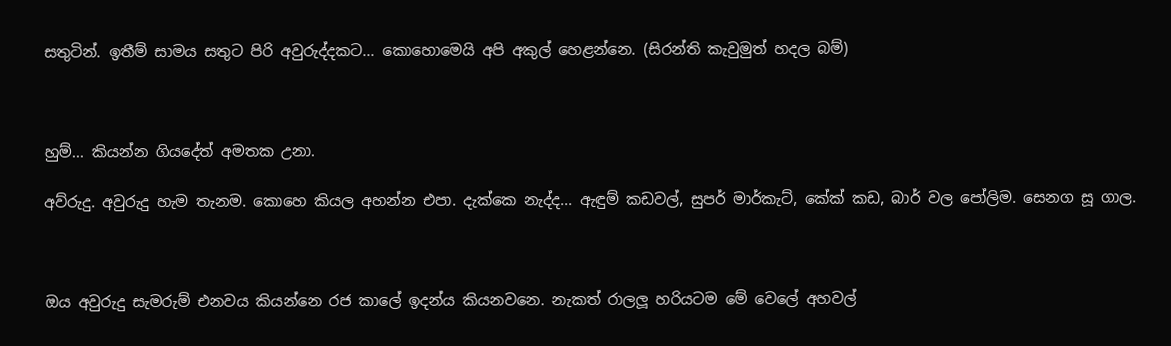සතුටින්. ඉතීම් සාමය සතුට පිරි අවුරුද්දකට... කොහොමෙයි අපි අකුල් හෙළන්නෙ. (සිරන්ති කැවුමුත් හදල බම්)



හුම්... කියන්න ගියදේත් අමතක උනා.

අව්රුදු. අවුරුදු හැම තැනම. කොහෙ කියල අහන්න එපා. දැක්කෙ නැද්ද... ඇඳුම් කඩවල්, සුපර් මාර්කැට්, කේක් කඩ, බාර් වල පෝලිම. සෙනග සූ ගාල.



ඔය අවුරුදු සැමරුම් එනවය කියන්නෙ රජ කාලේ ඉදන්ය කියනවනෙ. නැකත් රාලලූ හරියටම මේ වෙලේ අහවල්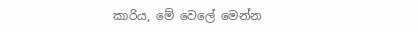කාරිය, මේ වෙලේ මෙන්න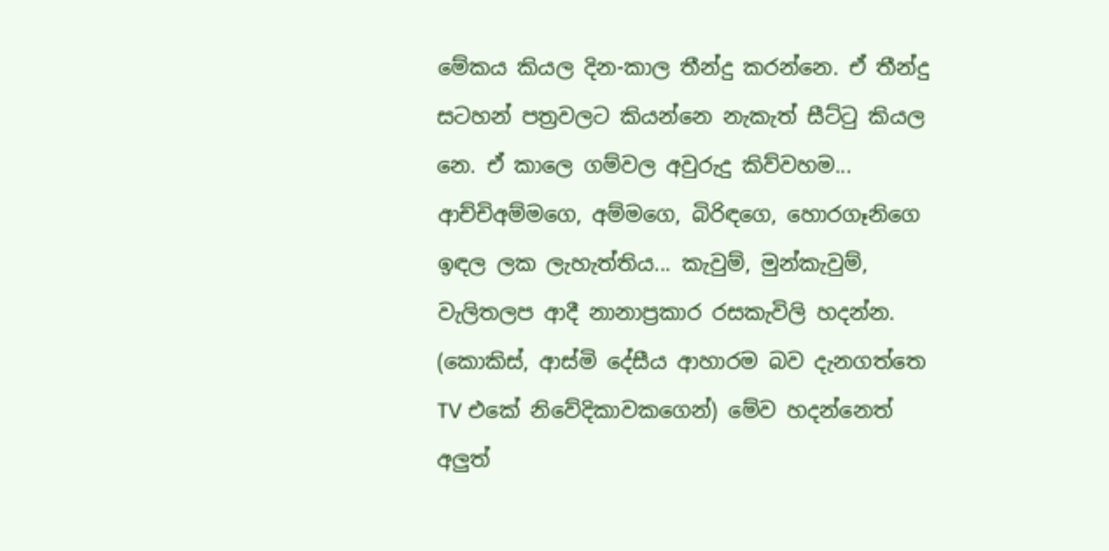මේකය කියල දින-කාල තීන්දු කරන්නෙ. ඒ තීන්දු සටහන් පත්‍රවලට කියන්නෙ නැකැත් සීට්ටු කියල නෙ. ඒ කාලෙ ගම්වල අවුරුදු කිව්වහම... ආච්චිඅම්මගෙ, අම්මගෙ, බිරිඳගෙ, හොරගෑනිගෙ ඉඳල ලක ලැහැත්තිය... කැවුම්, මුන්කැවුම්, වැලිතලප ආදී නානාප්‍රකාර රසකැවිලි හදන්න. (කොකිස්, ආස්මි දේසීය ආහාරම බව දැනගත්තෙ TV එකේ නිවේදිකාවකගෙන්) මේව හදන්නෙත් අලුත්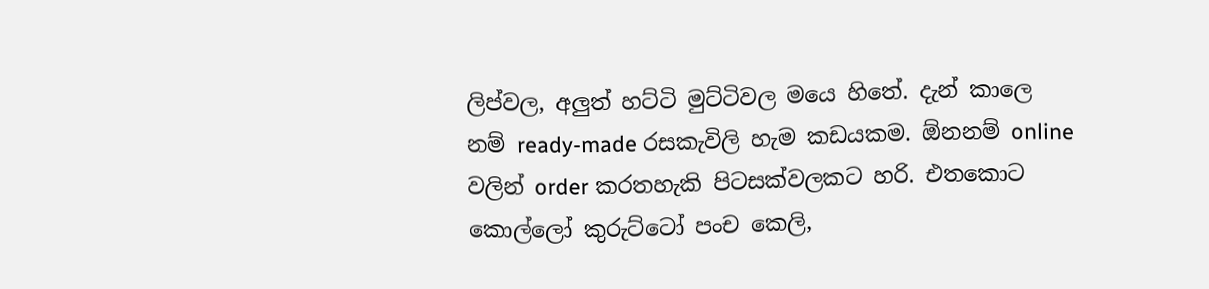ලිප්වල, අලුත් හට්ටි මුට්ටිවල මයෙ හිතේ. දැන් කාලෙ නම් ready-made රසකැවිලි හැම කඩයකම. ඕනනම් online වලින් order කරතහැකි පිටසක්වලකට හරි. එතකොට කොල්ලෝ කුරුට්ටෝ පංච කෙලි,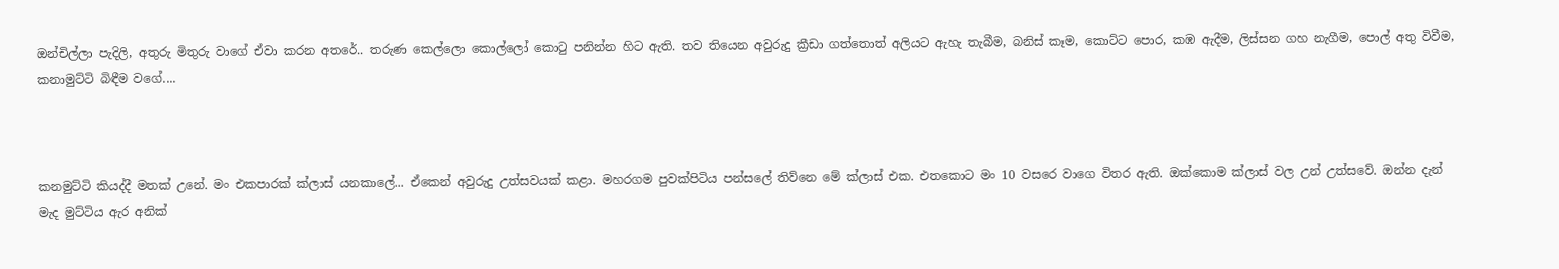ඔන්චිල්ලා පැදිලි, අතුරු මිතුරු වාගේ ඒවා කරන අතරේ.. තරුණ කෙල්ලො කොල්ලෝ කොටු පනින්න හිට ඇති. තව තියෙන අවුරුදු ක්‍රීඩා ගත්තොත් අලියට ඇහැ තැබීම, බනිස් කෑම, කොට්ට පොර, කඹ ඇදීම, ලිස්සන ගහ නැගීම, පොල් අතු විවීම, කනාමුට්ටි බිඳීම වගේ....



කනමුට්ටි කියද්දී මතක් උනේ. මං එකපාරක් ක්ලාස් යනකාලේ... ඒකෙන් අවුරුදු උත්සවයක් කළා. මහරගම පුවක්පිටිය පන්සලේ තිව්නෙ මේ ක්ලාස් එක. එතකොට මං 10 වසරෙ වාගෙ විතර ඇති. ඔක්කොම ක්ලාස් වල උන් උත්සවේ. ඔන්න දැන් මැද මුට්ටිය ඇර අනික්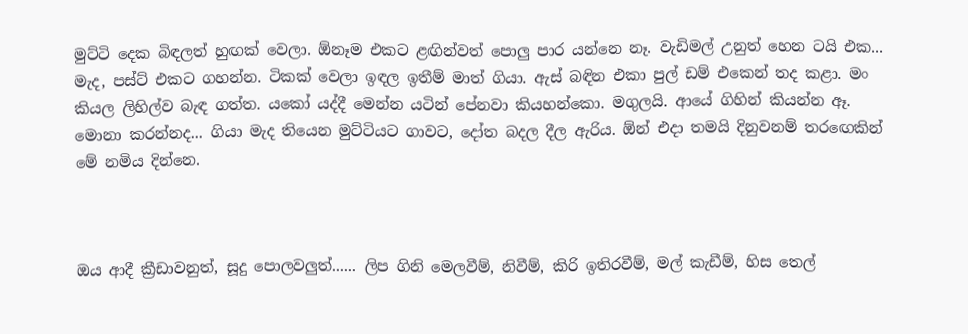මුට්ටි දෙක බිඳලත් හුඟක් වෙලා. ඕනෑම එකට ළඟින්වත් පොලු පාර යන්නෙ නෑ. වැඩිමල් උනුත් හෙන ටයි එක... මැද, පස්ට් එකට ගහන්න. ටිකක් වෙලා ඉඳල ඉතීම් මාත් ගියා. ඇස් බඳින එකා පුල් ඩම් එකෙන් තද කළා. මං කියල ලිහිල්ව බැඳ ගත්ත. යකෝ යද්දී මෙන්න යටින් පේනවා කියහන්කො. මගුලයි. ආයේ ගිහින් කියන්න ඈ. මොනා කරන්නද... ගියා මැද තියෙන මුට්ටියට ගාවට, දෝත බදල දීල ඇරිය. ඕන් එදා තමයි දිනුවනම් තරඟෙකින් මේ නමිය දින්නෙ.



ඔය ආදී ක්‍රීඩාවනුත්, සූදු පොලවලුත්...... ලිප ගිනි මෙලවීම්, නිවීම්, කිරි ඉතිරවීම්, මල් කැඩීම්, හිස තෙල්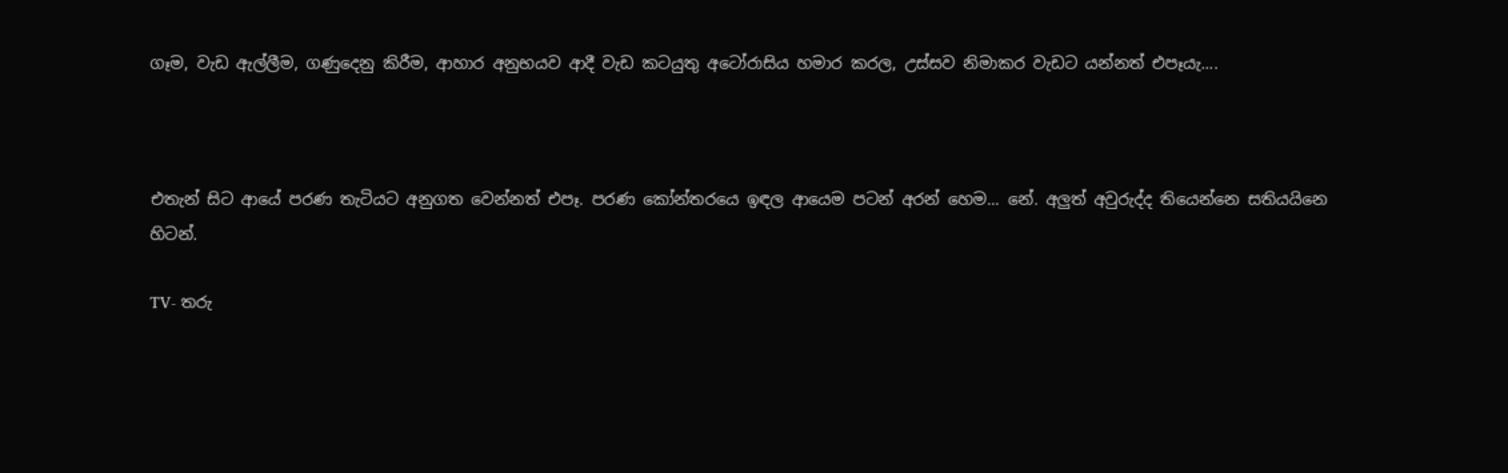ගෑම, වැඩ ඇල්ලීම, ගණුදෙනු කිරීම, ආහාර අනුභයව ආදී වැඩ කටයුතු අටෝරාසිය හමාර කරල, උස්සව නිමාකර වැඩට යන්නත් එපෑයැ....



එතැන් සිට ආයේ පරණ තැටියට අනුගත වෙන්නත් එපෑ. පරණ කෝන්තරයෙ ඉඳල ආයෙම පටන් අරන් හෙම... නේ. අලුත් අවුරුද්ද තියෙන්නෙ සතියයිනෙ හිටන්.

TV- තරු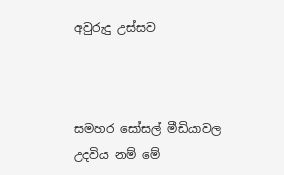අවුරුදු උස්සව



සමහර සෝසල් මීඩියාවල උදවිය නම් මේ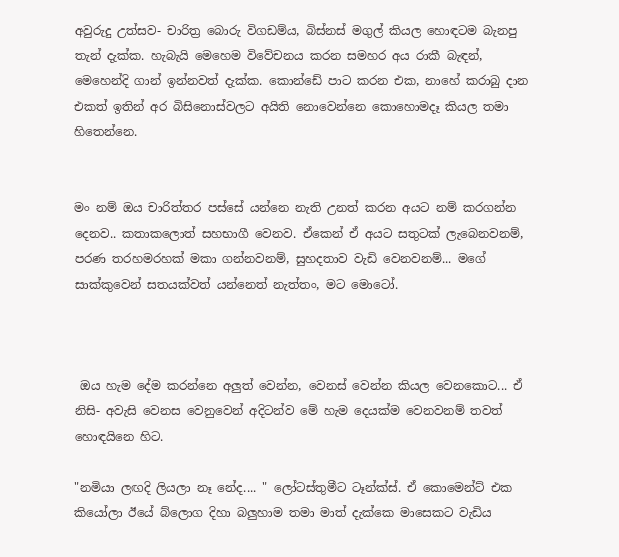අවුරුදු උත්සව- චාරිත්‍ර බොරු විගඩම්ය, බිස්නස් මගුල් කියල හොඳටම බැනපු තැන් දැක්ක. හැබැයි මෙහෙම විවේචනය කරන සමහර අය රාකී බැඳන්, මෙහෙන්දි ගාන් ඉන්නවත් දැක්ක. කොන්ඩේ පාට කරන එක, නාහේ කරාබු දාන එකත් ඉතින් අර බිසිනොස්වලට අයිති නොවෙන්නෙ කොහොමදෑ කියල තමා හිතෙන්නෙ.


මං නම් ඔය චාරිත්තර පස්සේ යන්නෙ නැති උනත් කරන අයට නම් කරගන්න දෙනව.. කතාකලොත් සහභාගී වෙනව. ඒකෙන් ඒ අයට සතුටක් ලැබෙනවනම්, පරණ තරහමරහක් මකා ගන්නවනම්, සුහදතාව වැඩි වෙනවනම්... මගේ සාක්කුවෙන් සතයක්වත් යන්නෙත් නැත්තං, මට මොටෝ.



 ඔය හැම දේම කරන්නෙ අලුත් වෙන්න, වෙනස් වෙන්න කියල වෙනකොට... ඒ නිසි- අවැසි වෙනස වෙනුවෙන් අදිටන්ව මේ හැම දෙයක්ම වෙනවනම් තවත් හොඳයිනෙ හිට.

"නමියා ලඟදි ලියලා නෑ නේද.... " ලෝටස්තුමීට ටෑන්ක්ස්. ඒ කොමෙන්ට් එක කියෝලා ඊයේ බ්ලොග දිහා බලුහාම තමා මාත් දැක්කෙ මාසෙකට වැඩිය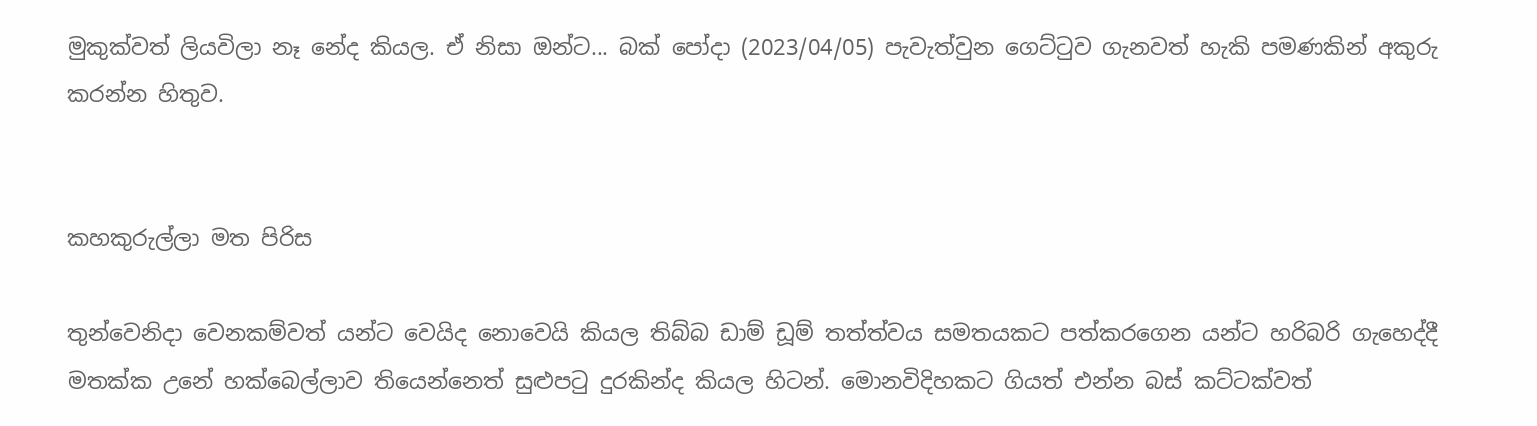මුකුක්වත් ලියවිලා නෑ නේද කියල. ඒ නිසා ඔන්ට... බක් පෝදා (2023/04/05) පැවැත්වුන ගෙට්ටුව ගැනවත් හැකි පමණකින් අකුරු කරන්න හිතුව.


කහකුරුල්ලා මත පිරිස

තුන්වෙනිදා වෙනකම්වත් යන්ට වෙයිද නොවෙයි කියල තිබ්බ ඩාම් ඩූම් තත්ත්වය සමතයකට පත්කරගෙන යන්ට හරිබරි ගැහෙද්දී මතක්ක උනේ හක්බෙල්ලාව තියෙන්නෙත් සුළුපටු දුරකින්ද කියල හිටන්. මොනවිදිහකට ගියත් එන්න බස් කට්ටක්වත්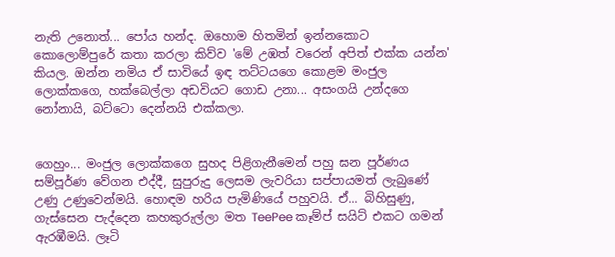නැති උනොත්... පෝය හන්ද. ඔහොම හිතමින් ඉන්නකොට කොලොම්පුරේ කතා කරලා කිව්ව 'මේ උඹත් වරෙන් අපිත් එක්ක යන්න' කියල. ඔන්න නමිය ඒ සාවියේ ඉඳ තට්ටයගෙ කොළම මංජුල ලොක්කගෙ, හක්බෙල්ලා අඩවියට ගොඩ උනා... අසංගයි උන්දගෙ නෝනායි, බට්ටො දෙන්නයි එක්කලා.


ගෙහුං... මංජුල ලොක්කගෙ සුහද පිළිගැනීමෙන් පහු ඝන පූර්ණය සම්පූර්ණ වේගන එද්දී, සුපුරුදු ලෙසම ලැවරියා සප්පායමත් ලැබුණේ උණු උණුවෙන්මයි. හොඳම හරිය පැමිණියේ පහුවයි. ඒ... බිහිසුණු, ගැස්සෙන පැද්දෙන කහකුරුල්ලා මත TeePee කෑම්ප් සයිට් එකට ගමන් ඇරඹීමයි. ලෑටි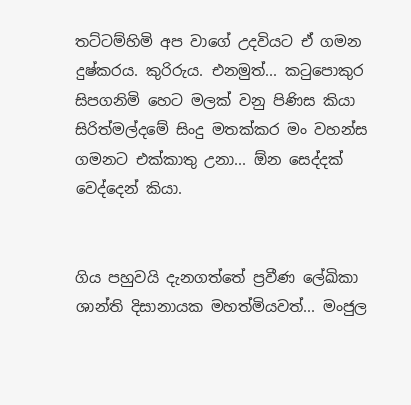තට්ටම්හිමි අප වාගේ උදවියට ඒ ගමන දුෂ්කරය. කුරිරුය. එනමුත්... කටුපොකුර සිපගනිමි හෙට මලක් වනු පිණිස කියා සිරිත්මල්දමේ සිංදු මතක්කර මං වහන්ස ගමනට එක්කාතු උනා... ඕන සෙද්දක් වෙද්දෙන් කියා.


ගිය පහුවයි දැනගත්තේ ප්‍රවීණ ලේඛිකා ශාන්ති දිසානායක මහත්මියවත්... මංජුල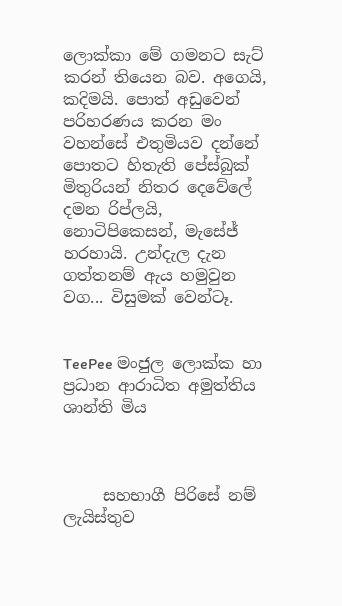ලොක්කා මේ ගමනට සැට් කරන් තියෙන බව. අගෙයි, කදිමයි. පොත් අඩුවෙන් පරිහරණය කරන මං වහන්සේ එතුමියව දන්නේ පොතට හිතැති පේස්බුක් මිතුරියන් නිතර දෙවේලේ දමන රිප්ලයි, නොටිපිකෙසන්, මැසේජ් හරහායි. උන්දැල දැන ගත්තනම් ඇය හමුවුන වග... විසුමක් වෙන්ටෑ.


TeePee මංජුල ලොක්ක හා ප්‍රධාන ආරාධිත අමුත්තිය ශාන්ති මිය



     සහභාගී පිරිසේ නම් ලැයිස්තුව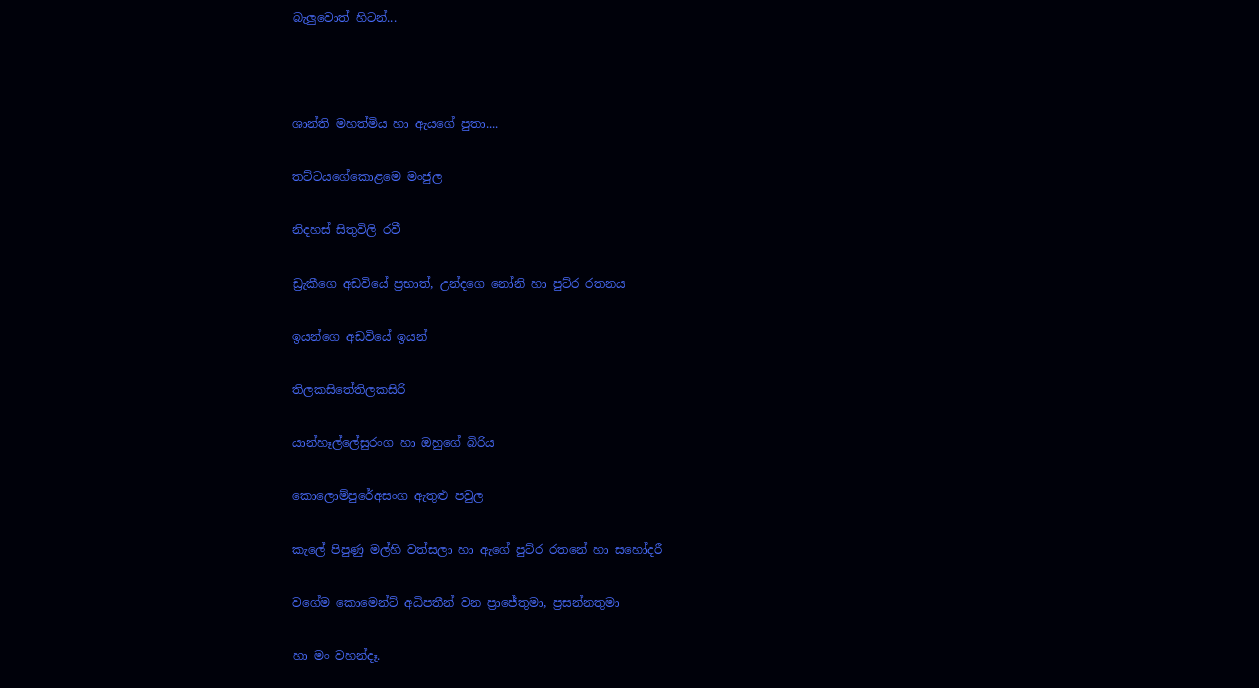බැලුවොත් හිටන්...



ශාන්ති මහත්මිය හා ඇයගේ පුතා....

තට්ටයගේකොළමෙ මංජුල

නිදහස් සිතුවිලි රවී

ඩ්‍රැකීගෙ අඩවියේ ප්‍රභාත්, උන්දගෙ නෝනි හා පුට්ර රතනය

ඉයන්ගෙ අඩවියේ ඉයන්

තිලකසිතේතිලකසිරි

යාන්හෑල්ලේසුරංග හා ඔහුගේ බිරිය

කොලොම්පුරේඅසංග ඇතුළු පවුල

කැලේ පිපුණු මල්හි වත්සලා හා ඇගේ පුට්ර රතනේ හා සහෝදරී

වගේම කොමෙන්ට් අධිපතීන් වන ප්‍රාජේතුමා, ප්‍රසන්නතුමා

හා මං වහන්දෑ.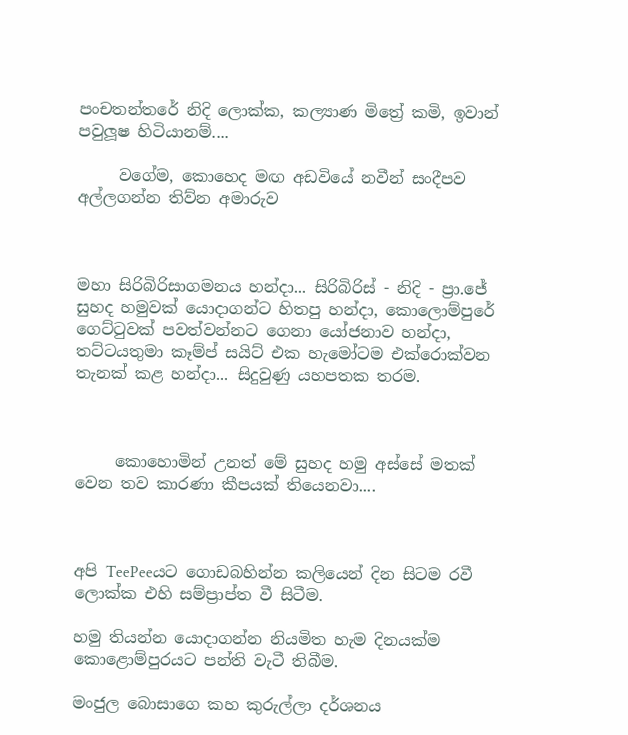පංචතන්තරේ නිදි ලොක්ක, කල්‍යාණ මිත්‍රේ කමි, ඉවාන් පවුලූෂ හිටියානම්....

     වගේම, කොහෙද මඟ අඩවියේ නවීන් සංදීපව අල්ලගන්න තිව්න අමාරුව



මහා සිරිබිරිසාගමනය හන්දා... සිරිබිරිස් - නිදි - ප්‍රා.ජේ සුහද හමුවක් යොදාගන්ට හිතපු හන්දා, කොලොම්පුරේ ගෙට්ටුවක් පවත්වන්නට ගෙනා යෝජනාව හන්දා, තට්ටයතුමා කෑම්ප් සයිට් එක හැමෝටම එක්රොක්වන තැනක් කළ හන්දා... සිදුවුණු යහපතක තරම.



     කොහොමින් උනත් මේ සුහද හමු අස්සේ මතක් වෙන තව කාරණා කීපයක් තියෙනවා....



අපි TeePeeයට ගොඩබහින්න කලියෙන් දින සිටම රවී ලොක්ක එහි සම්ප්‍රාප්ත වී සිටීම.

හමු තියන්න යොදාගන්න නියමිත හැම දිනයක්ම කොළොම්පුරයට පන්ති වැටී තිබීම.

මංජුල බොසාගෙ කහ කුරුල්ලා දර්ශනය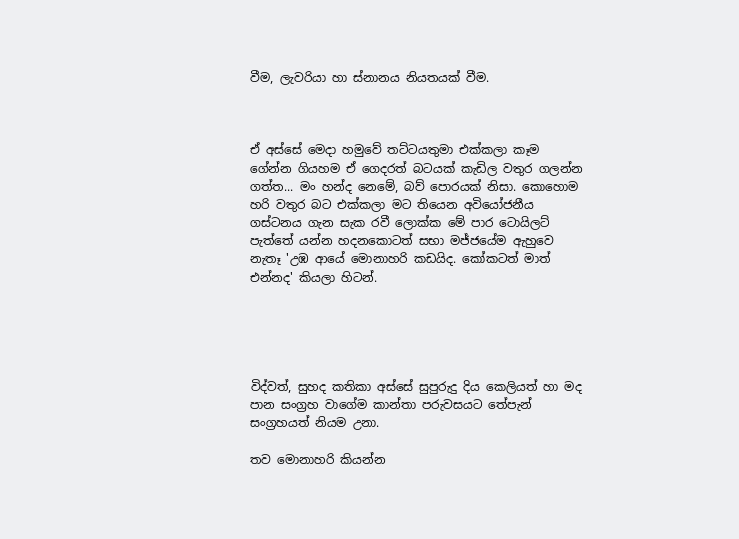වීම, ලැවරියා හා ස්නානය නියතයක් වීම.



ඒ අස්සේ මෙදා හමුවේ තට්ටයතුමා එක්කලා කෑම ගේන්න ගියහම ඒ ගෙදරත් බටයක් කැඩිල වතුර ගලන්න ගත්ත... මං හන්ද නෙමේ, බව් පොරයක් නිසා. කොහොම හරි වතුර බට එක්කලා මට තියෙන අවියෝජනීය ගස්ටනය ගැන සැක රවී ලොක්ක මේ පාර ටොයිලට් පැත්තේ යන්න හදනකොටත් සභා මජ්ජයේම ඇහුවෙ නැතෑ 'උඹ ආයේ මොනාහරි කඩයිද. කෝකටත් මාත් එන්නද' කියලා හිටන්.





විද්වත්, සුහද කතිකා අස්සේ සුපුරුදු දිය කෙලියත් හා මද පාන සංග්‍රහ වාගේම කාන්තා පරුවසයට තේපැන් සංග්‍රහයත් නියම උනා.

තව මොනාහරි කියන්න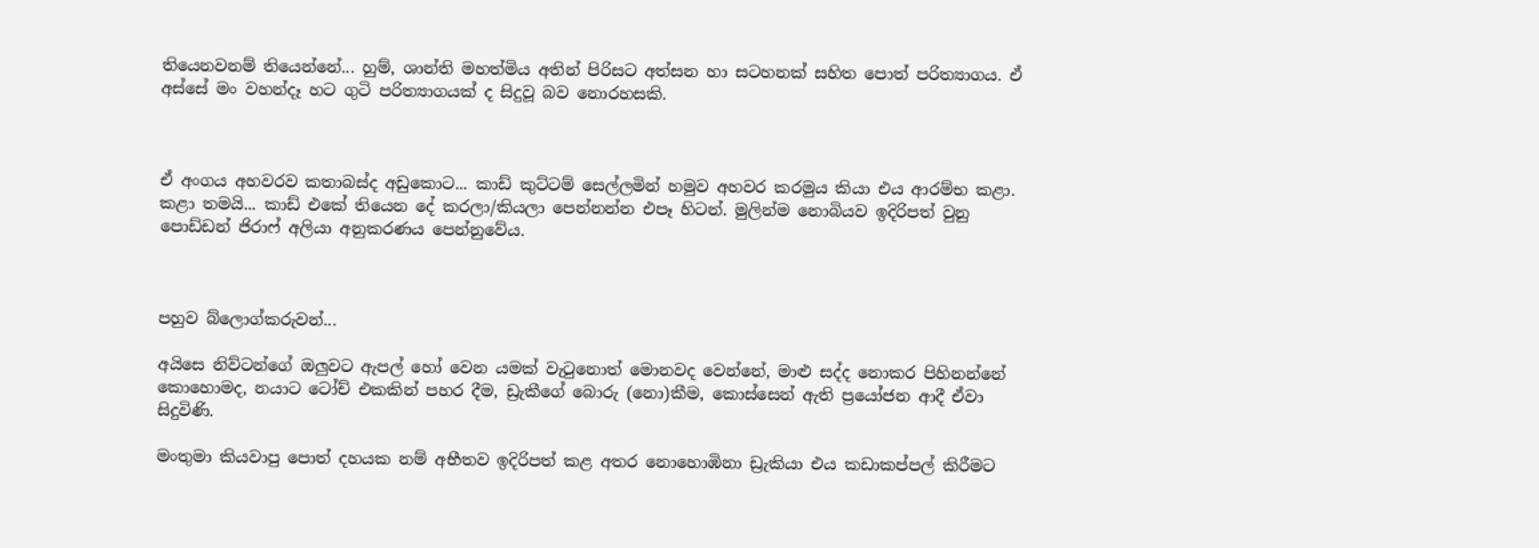තියෙනවනම් තියෙන්නේ... හුම්, ශාන්ති මහත්මිය අතින් පිරිසට අත්සන හා සටහනක් සහිත පොත් පරිත්‍යාගය. ඒ අස්සේ මං වහන්දෑ හට ගුටි පරිත්‍යාගයක් ද සිදුවූ බව නොරහසකි.



ඒ අංගය අහවරව කතාබස්ද අඩුකොට... කාඩ් කුට්ටම් සෙල්ලමින් හමුව අහවර කරමුය කියා එය ආරම්භ කළා.  කළා තමයි... කාඩ් එකේ තියෙන දේ කරලා/කියලා පෙන්නන්න එපෑ හිටන්. මුලින්ම නොබියව ඉදිරිපත් වුනු පොඩ්ඩන් ජිරාෆ් අලියා අනුකරණය පෙන්නුවේය.



පහුව බ්ලොග්කරුවන්...

අයිසෙ නිව්ටන්ගේ ඔලුවට ඇපල් හෝ වෙන යමක් වැටුනොත් මොනවද වෙන්නේ, මාළු සද්ද නොකර පිහිනන්නේ කොහොමද, නයාට ටෝච් එකකින් පහර දීම, ඩ්‍රැකීගේ බොරු (නො)කීම, කොස්සෙන් ඇති ප්‍රයෝජන ආදී ඒවා සිදුවිණි.

මංතුමා කියවාපු පොත් දහයක නම් අභීතව ඉදිරිපත් කළ අතර නොහොඹිනා ඩ්‍රැකියා එය කඩාකප්පල් කිරීමට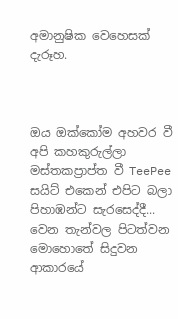අමානුෂික වෙහෙසක් දැරූහ.



ඔය ඔක්කෝම අහවර වී අපි කහකුරුල්ලා මස්තකප්‍රාප්ත වී TeePee සයිට් එකෙන් එපිට බලා පිහාඹන්ට සැරසෙද්දී... වෙන තැන්වල පිටත්වන මොහොතේ සිදුවන ආකාරයේ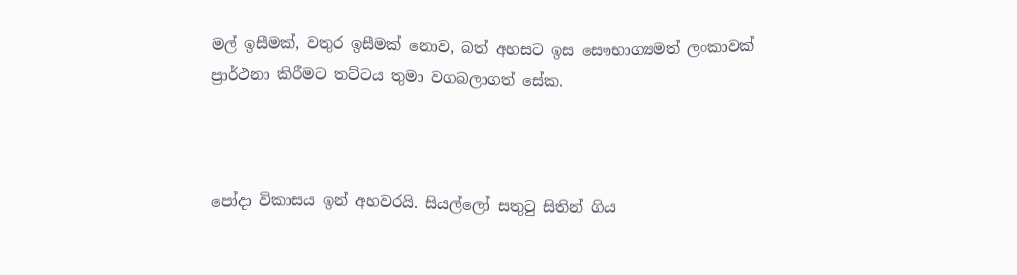මල් ඉසීමක්, වතුර ඉසීමක් නොව, බත් අහසට ඉස සෞභාග්‍යමත් ලංකාවක් ප්‍රාර්ථනා කිරීමට තට්ටය තුමා වගබලාගත් සේක.



පෝදා විකාසය ඉන් අහවරයි. සියල්ලෝ සතුටු සිතින් ගිය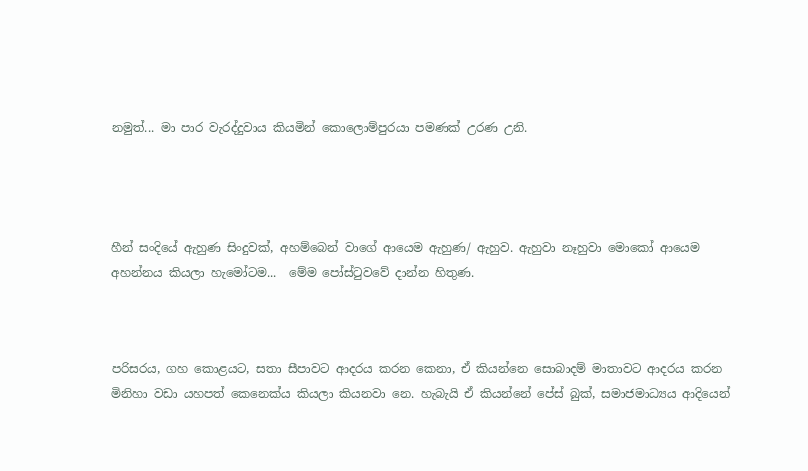නමුත්... මා පාර වැරද්දුවාය කියමින් කොලොම්පුරයා පමණක් උරණ උනි.




හීන් සංදියේ ඇහුණ සිංදුවක්, අහම්බෙන් වාගේ ආයෙම ඇහුණ/ ඇහුව. ඇහුවා නෑහුවා මොකෝ ආයෙම අහන්නය කියලා හැමෝටම...  මේම පෝස්ටුවවේ දාන්න හිතුණ.



පරිසරය, ගහ කොළයට, සතා සීපාවට ආදරය කරන කෙනා, ඒ කියන්නෙ සොබාදම් මාතාවට ආදරය කරන මිනිහා වඩා යහපත් කෙනෙක්ය කියලා කියනවා නෙ. හැබැයි ඒ කියන්නේ පේස් බුක්, සමාජමාධ්‍යය ආදියෙන්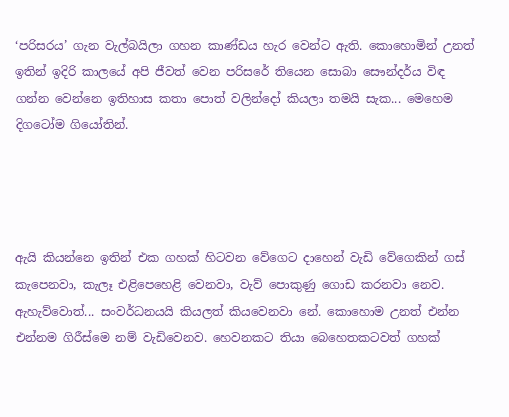‘පරිසරය’ ගැන වැල්බයිලා ගහන කාණ්ඩය හැර වෙන්ට ඇති. කොහොමින් උනත් ඉතින් ඉදිරි කාලයේ අපි ජීවත් වෙන පරිසරේ තියෙන සොබා සෞන්දර්ය විඳ ගන්න වෙන්නෙ ඉතිහාස කතා පොත් වලින්දෝ කියලා තමයි සැක... මෙහෙම දිගටෝම ගියෝතින්.




ඇයි කියන්නෙ ඉතින් එක ගහක් හිටවන වේගෙට දාහෙන් වැඩි වේගෙකින් ගස් කැපෙනවා, කැලෑ එළිපෙහෙළි වෙනවා, වැව් පොකුණු ගොඩ කරනවා නෙව. ඇහැව්වොත්... සංවර්ධනයයි කියලත් කියවෙනවා නේ. කොහොම උනත් එන්න එන්නම ගිරීස්මෙ නම් වැඩිවෙනව. හෙවනකට තියා බෙහෙතකටවත් ගහක්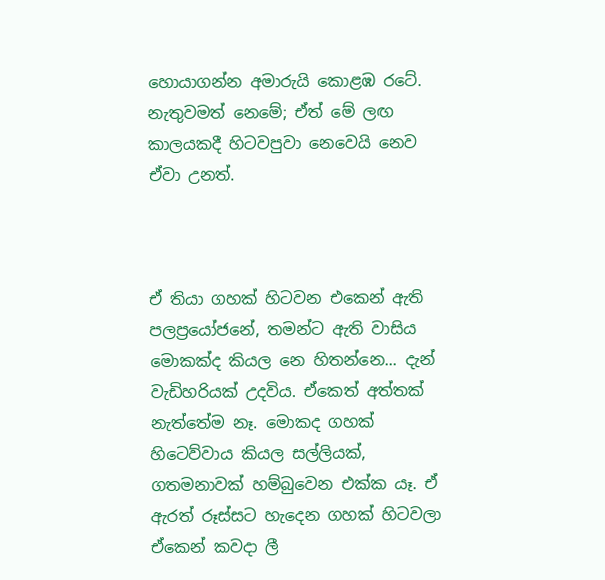හොයාගන්න අමාරුයි කොළඹ රටේ. නැතුවමත් නෙමේ; ඒත් මේ ලඟ කාලයකදී හිටවපුවා නෙවෙයි නෙව ඒවා උනත්.



ඒ තියා ගහක් හිටවන එකෙන් ඇති පලප්‍රයෝජනේ, තමන්ට ඇති වාසිය මොකක්ද කියල නෙ හිතන්නෙ... දැන් වැඩිහරියක් උදවිය. ඒකෙත් අත්තක් නැත්තේම නෑ. මොකද ගහක් හිටෙව්වාය කියල සල්ලියක්, ගතමනාවක් හම්බුවෙන එක්ක යෑ. ඒ ඇරත් රූස්සට හැදෙන ගහක් හිටවලා ඒකෙන් කවදා ලී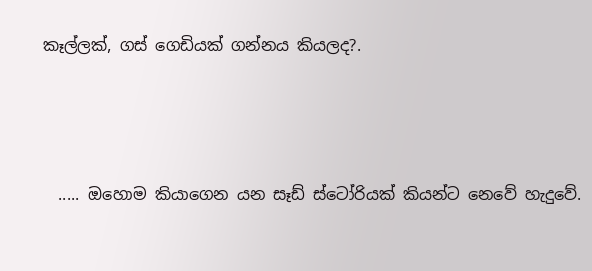කෑල්ලක්, ගස් ගෙඩියක් ගන්නය කියලද?.



  ..... ඔහොම කියාගෙන යන සෑඩ් ස්ටෝරියක් කියන්ට නෙවේ හැදුවේ.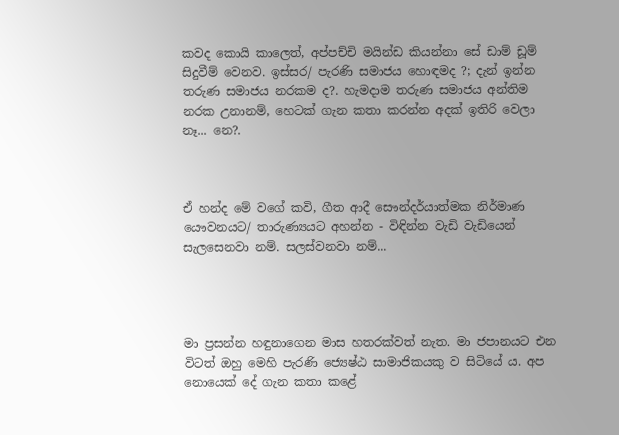කවද කොයි කාලෙත්, අප්පච්චි මයින්ඩ කියන්නා සේ ඩාම් ඩූම් සිදුවීම් වෙනව. ඉස්සර/ පැරණි සමාජය හොඳමද ?; දැන් ඉන්න තරුණ සමාජය නරකම ද?. හැමදාම තරුණ සමාජය අන්තිම නරක උනානම්, හෙටක් ගැන කතා කරන්න අදක් ඉතිරි වෙලා නෑ... නෙ?.



ඒ හන්ද මේ වගේ කවි, ගීත ආදී සෞන්දර්යාත්මක නිර්මාණ යෞවනයට/ තාරුණ්‍යයට අහන්න - විඳින්න වැඩි වැඩියෙන් සැලසෙනවා නම්. සලස්වනවා නම්...




මා ප්‍රසන්න හඳුනාගෙන මාස හතරක්වත් නැත. මා ජපානයට එන විටත් ඔහු මෙහි පැරණි ජ්‍යෙෂ්ඨ සාමාජිකයකු ව සිටියේ ය. අප නොයෙක් දේ ගැන කතා කළේ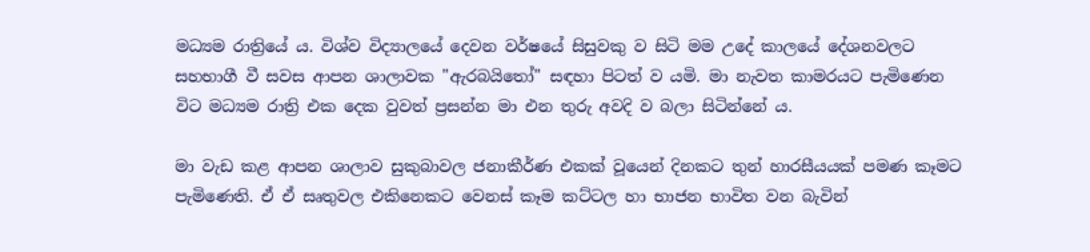මධ්‍යම රාත්‍රියේ ය. විශ්ව විද්‍යාලයේ දෙවන වර්ෂයේ සිසුවකු ව සිටි මම උදේ කාලයේ දේශනවලට සහභාගී වී සවස ආපන ශාලාවක "ඇරබයිතෝ" සඳහා පිටත් ව යමි. මා නැවත කාමරයට පැමිණෙන විට මධ්‍යම රාත්‍රි එක දෙක වුවත් ප්‍රසන්න මා එන තුරු අවදි ව බලා සිටින්නේ ය.

මා වැඩ කළ ආපන ශාලාව සුකුබාවල ජනාකීර්ණ එකක් වූයෙන් දිනකට තුන් හාරසීයයක් පමණ කෑමට පැමිණෙති. ඒ ඒ සෘතුවල එකිනෙකට වෙනස් කෑම කට්ටල හා භාජන භාවිත වන බැවින්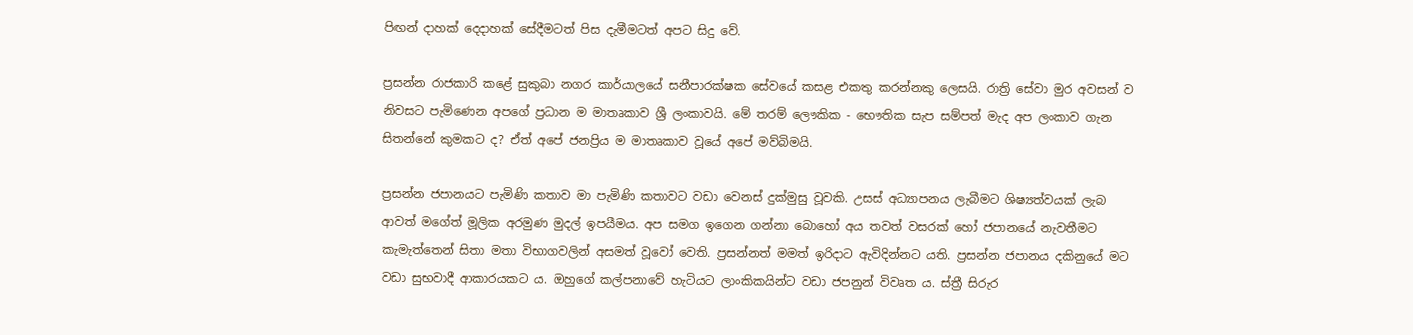පිඟන් දාහක් දෙදාහක් සේදීමටත් පිස දැමීමටත් අපට සිදු වේ.

ප්‍රසන්න රාජකාරි කළේ සුකුබා නගර කාර්යාලයේ සනීපාරක්ෂක සේවයේ කසළ එකතු කරන්නකු ලෙසයි. රාත්‍රි සේවා මුර අවසන් ව නිවසට පැමිණෙන අපගේ ප්‍රධාන ම මාතෘකාව ශ්‍රී ලංකාවයි. මේ තරම් ලෞකික - භෞතික සැප සම්පත් මැද අප ලංකාව ගැන සිතන්නේ කුමකට ද? ඒත් අපේ ජනප්‍රිය ම මාතෘකාව වූයේ අපේ මව්බිමයි.

ප්‍රසන්න ජපානයට පැමිණි කතාව මා පැමිණි කතාවට වඩා වෙනස් දුක්මුසු වූවකි. උසස් අධ්‍යාපනය ලැබීමට ශිෂ්‍යත්වයක් ලැබ ආවත් මගේත් මූලික අරමුණ මුදල් ඉපයීමය. අප සමග ඉගෙන ගන්නා බොහෝ අය තවත් වසරක් හෝ ජපානයේ නැවතීමට කැමැත්තෙන් සිතා මතා විභාගවලින් අසමත් වූවෝ වෙති. ප්‍රසන්නත් මමත් ඉරිදාට ඇවිදින්නට යති. ප්‍රසන්න ජපානය දකිනුයේ මට වඩා සුභවාදී ආකාරයකට ය. ඔහුගේ කල්පනාවේ හැටියට ලාංකිකයින්ට වඩා ජපනුන් විවෘත ය. ස්ත්‍රී සිරුර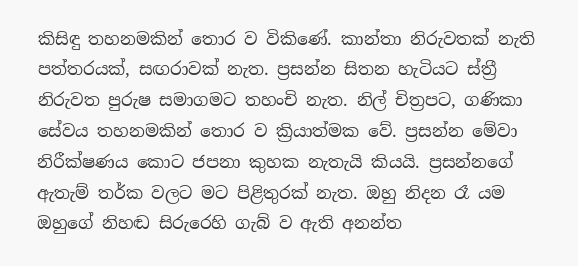කිසිඳු තහනමකින් තොර ව විකිණේ. කාන්තා නිරුවතක් නැති පත්තරයක්, සඟරාවක් නැත. ප්‍රසන්න සිතන හැටියට ස්ත්‍රී නිරුවත පුරුෂ සමාගමට තහංචි නැත. නිල් චිත්‍රපට, ගණිකා සේවය තහනමකින් තොර ව ක්‍රියාත්මක වේ. ප්‍රසන්න මේවා නිරීක්ෂණය කොට ජපනා කුහක නැතැයි කියයි. ප්‍රසන්නගේ ඇතැම් තර්ක වලට මට පිළිතුරක් නැත. ඔහු නිදන රෑ යම ඔහුගේ නිහඬ සිරුරෙහි ගැබ් ව ඇති අනන්ත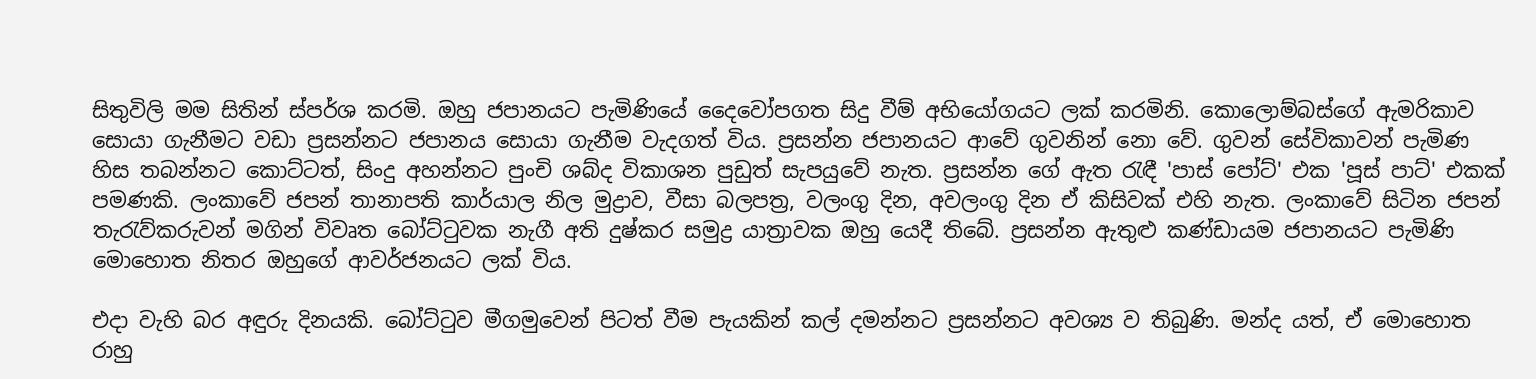සිතුවිලි මම සිතින් ස්පර්ශ කරමි. ඔහු ජපානයට පැමිණියේ දෛවෝපගත සිදු වීම් අභියෝගයට ලක් කරමිනි. කොලොම්බස්ගේ ඇමරිකාව සොයා ගැනීමට වඩා ප්‍රසන්නට ජපානය සොයා ගැනීම වැදගත් විය. ප්‍රසන්න ජපානයට ආවේ ගුවනින් නො වේ. ගුවන් සේවිකාවන් පැමිණ හිස තබන්නට කොට්ටත්, සිංදු අහන්නට පුංචි ශබ්ද විකාශන පුඩුත් සැපයුවේ නැත. ප්‍රසන්න ගේ ඇත රැඳී 'පාස් පෝට්' එක 'පූස් පාට්' එකක් පමණකි. ලංකාවේ ජපන් තානාපති කාර්යාල නිල මුද්‍රාව, වීසා බලපත්‍ර, වලංගු දින, අවලංගු දින ඒ කිසිවක් එහි නැත. ලංකාවේ සිටින ජපන් තැරැව්කරුවන් මගින් විවෘත බෝට්ටුවක නැගී අති දුෂ්කර සමුද්‍ර යාත්‍රාවක ඔහු යෙදී තිබේ. ප්‍රසන්න ඇතුළු කණ්ඩායම ජපානයට පැමිණි මොහොත නිතර ඔහුගේ ආවර්ජනයට ලක් විය.

එදා වැහි බර අඳුරු දිනයකි. බෝට්ටුව මීගමුවෙන් පිටත් වීම පැයකින් කල් දමන්නට ප්‍රසන්නට අවශ්‍ය ව තිබුණි. මන්ද යත්, ඒ මොහොත රාහු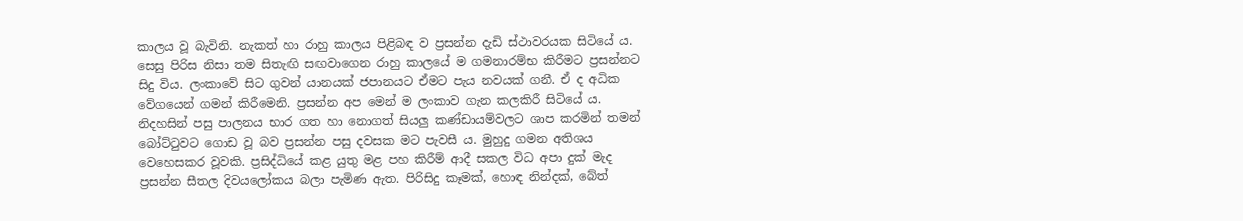කාලය වූ බැවිනි. නැකත් හා රාහු කාලය පිළිබඳ ව ප්‍රසන්න දැඩි ස්ථාවරයක සිටියේ ය. සෙසු පිරිස නිසා තම සිතැඟි සඟවාගෙන රාහු කාලයේ ම ගමනාරම්භ කිරීමට ප්‍රසන්නට සිදු විය. ලංකාවේ සිට ගුවන් යානයක් ජපානයට ඒමට පැය නවයක් ගනී. ඒ ද අධික වේගයෙන් ගමන් කිරීමෙනි. ප්‍රසන්න අප මෙන් ම ලංකාව ගැන කලකිරී සිටියේ ය. නිදහසින් පසු පාලනය භාර ගත හා නොගත් සියලු කණ්ඩායම්වලට ශාප කරමින් තමන් බෝට්ටුවට ගොඩ වූ බව ප්‍රසන්න පසු දවසක මට පැවසී ය. මුහුදු ගමන අතිශය වෙහෙසකර වූවකි. ප්‍රසිද්ධියේ කළ යුතු මළ පහ කිරීම් ආදී සකල විධ අපා දුක් මැද ප්‍රසන්න සීතල දිවයලෝකය බලා පැමිණ ඇත. පිරිසිදු කෑමක්, හොඳ නින්දක්, බේත්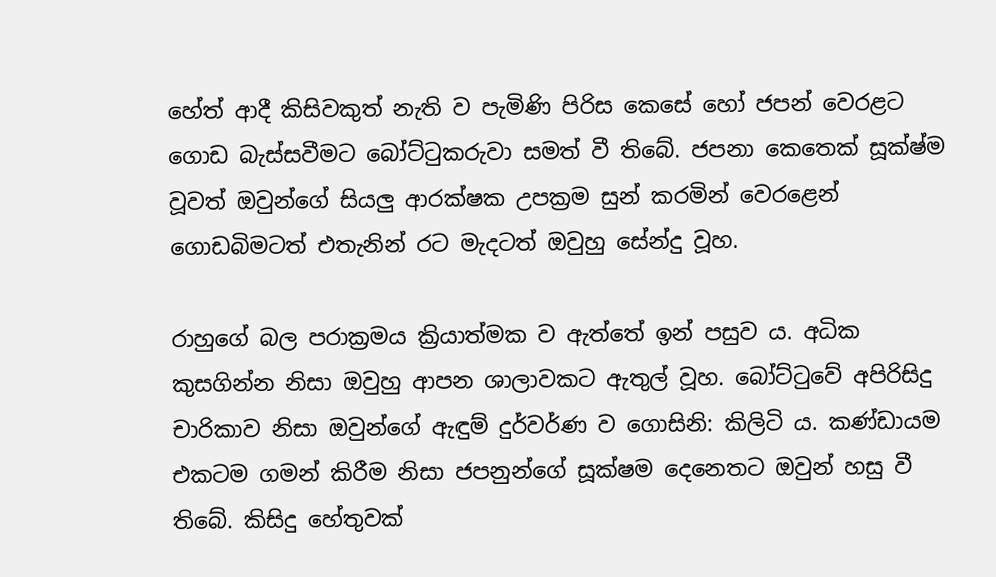හේත් ආදී කිසිවකුත් නැති ව පැමිණි පිරිස කෙසේ හෝ ජපන් වෙරළට ගොඩ බැස්සවීමට බෝට්ටුකරුවා සමත් වී තිබේ. ජපනා කෙතෙක් සූක්ෂ්ම වූවත් ඔවුන්ගේ සියලු ආරක්ෂක උපක්‍රම සුන් කරමින් වෙරළෙන් ගොඩබිමටත් එතැනින් රට මැදටත් ඔවුහු සේන්දු වූහ.

රාහුගේ බල පරාක්‍රමය ක්‍රියාත්මක ව ඇත්තේ ඉන් පසුව ය. අධික කුසගින්න නිසා ඔවුහු ආපන ශාලාවකට ඇතුල් වූහ. බෝට්ටුවේ අපිරිසිදු චාරිකාව නිසා ඔවුන්ගේ ඇඳුම් දුර්වර්ණ ව ගොසිනි: කිලිටි ය. කණ්ඩායම එකටම ගමන් කිරීම නිසා ජපනුන්ගේ සූක්ෂම දෙනෙතට ඔවුන් හසු වී තිබේ. කිසිදු හේතුවක්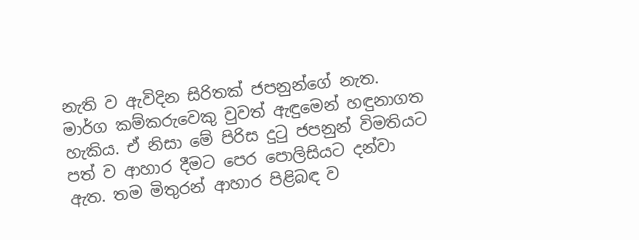නැති ව ඇවිදින සිරිතක් ජපනුන්ගේ නැත. මාර්ග කම්කරුවෙකු වුවත් ඇඳුමෙන් හඳුනාගත හැකිය. ඒ නිසා මේ පිරිස දුටු ජපනුන් විමතියට පත් ව ආහාර දීමට පෙර පොලිසියට දන්වා ඇත. තම මිතුරන් ආහාර පිළිබඳ ව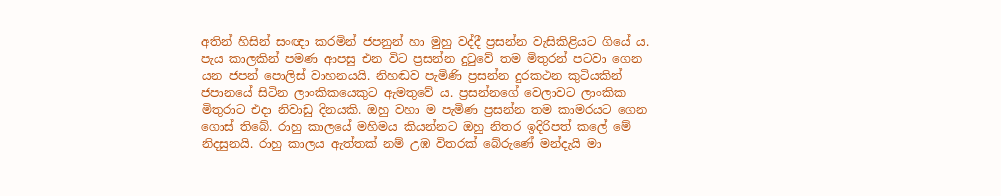අතින් හිසින් සංඥා කරමින් ජපනුන් හා මුහු වද්දී ප්‍රසන්න වැසිකිළියට ගියේ ය. පැය කාලකින් පමණ ආපසු එන විට ප්‍රසන්න දුටුවේ තම මිතුරන් පටවා ගෙන යන ජපන් පොලිස් වාහනයයි. නිහඬව පැමිණි ප්‍රසන්න දුරකථන කුටියකින් ජපානයේ සිටින ලාංකිකයෙකුට ඇමතුවේ ය. ප්‍රසන්නගේ වෙලාවට ලාංකික මිතුරාට එදා නිවාඩු දිනයකි. ඔහු වහා ම පැමිණ ප්‍රසන්න තම කාමරයට ගෙන ගොස් තිබේ. රාහු කාලයේ මහිමය කියන්නට ඔහු නිතර ඉදිරිපත් කලේ මේ නිදසුනයි. රාහු කාලය ඇත්තක් නම් උඹ විතරක් බේරුණේ මන්දැයි මා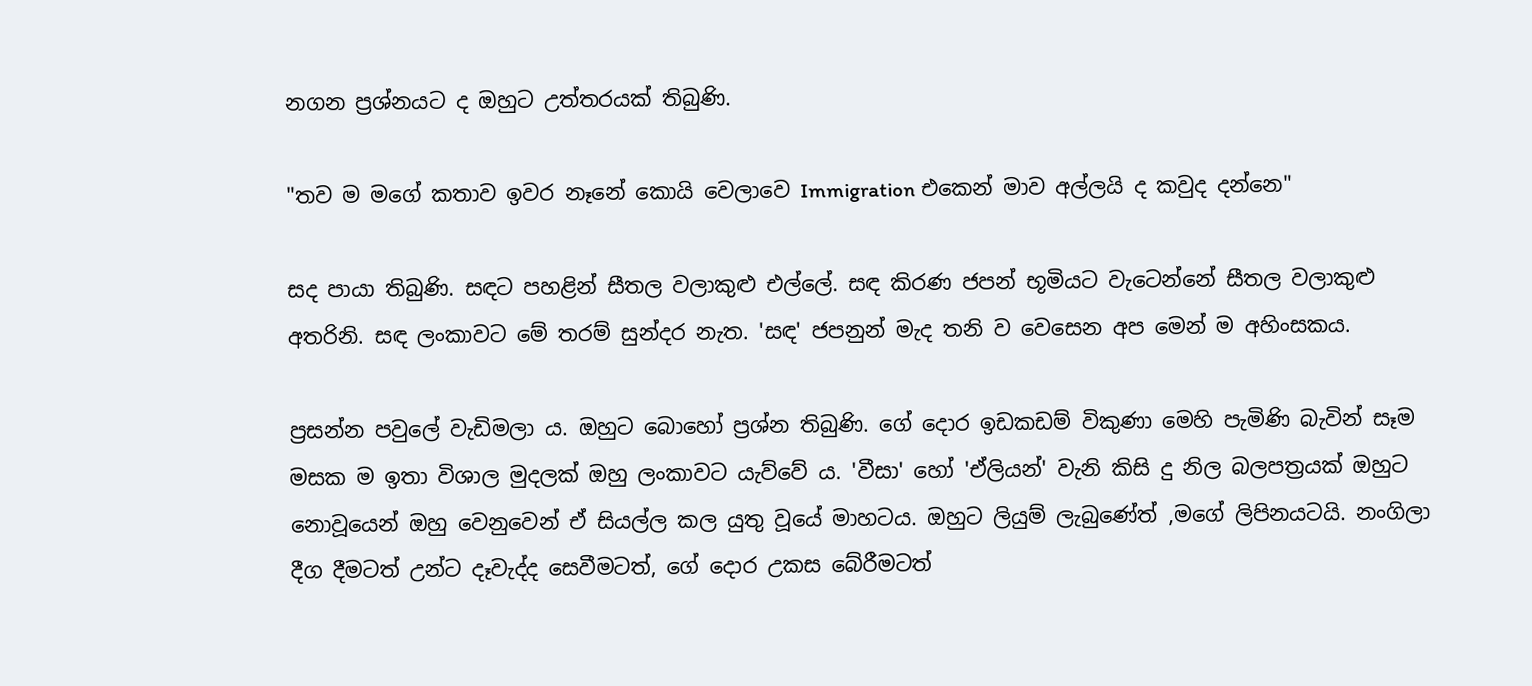නගන ප්‍රශ්නයට ද ඔහුට උත්තරයක් තිබුණි.

"තව ම මගේ කතාව ඉවර නෑනේ කොයි වෙලාවෙ Immigration එකෙන් මාව අල්ලයි ද කවුද දන්නෙ"

සද පායා තිබුණි. සඳට පහළින් සීතල වලාකුළු එල්ලේ. සඳ කිරණ ජපන් භූමියට වැටෙන්නේ සීතල වලාකුළු අතරිනි. සඳ ලංකාවට මේ තරම් සුන්දර නැත. 'සඳ' ජපනුන් මැද තනි ව වෙසෙන අප මෙන් ම අහිංසකය.

ප්‍රසන්න පවුලේ වැඩිමලා ය. ඔහුට බොහෝ ප්‍රශ්න තිබුණි. ගේ දොර ඉඩකඩම් විකුණා මෙහි පැමිණි බැවින් සෑම මසක ම ඉතා විශාල මුදලක් ඔහු ලංකාවට යැව්වේ ය. 'වීසා' හෝ 'ඒලියන්' වැනි කිසි දු නිල බලපත්‍රයක් ඔහුට නොවූයෙන් ඔහු වෙනුවෙන් ඒ සියල්ල කල යුතු වූයේ මාහටය. ඔහුට ලියුම් ලැබුණේත් ,මගේ ලිපිනයටයි. නංගිලා දීග දීමටත් උන්ට දෑවැද්ද සෙවීමටත්, ගේ දොර උකස බේරීමටත්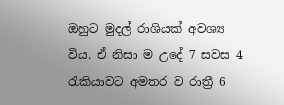ඔහුට මුදල් රාශියක් අවශ්‍ය විය. ඒ නිසා ම උදේ 7 සවස 4 රැකියාවට අමතර ව රාත්‍රී 6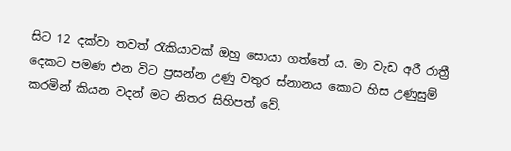සිට 12 දක්වා තවත් රැකියාවක් ඔහු සොයා ගත්තේ ය. මා වැඩ අරී රාත්‍රී දෙකට පමණ එන විට ප්‍රසන්න උණු වතුර ස්නානය කොට හිස උණුසුම් කරමින් කියන වදන් මට නිතර සිහිපත් වේ.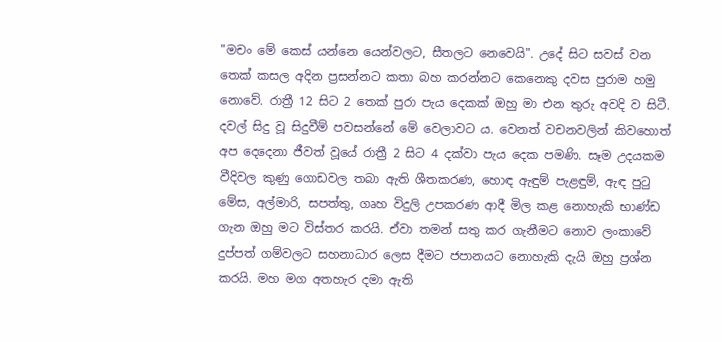"මචං මේ කෙස් යන්නෙ යෙන්වලට, සීතලට නෙවෙයි". උදේ සිට සවස් වන තෙක් කසල අදින ප්‍රසන්නට කතා බහ කරන්නට කෙනෙකු දවස පුරාම හමු නොවේ. රාත්‍රී 12 සිට 2 තෙක් පුරා පැය දෙකක් ඔහු මා එන තුරු අවදි ව සිටී. දවල් සිදු වූ සිදුවීම් පවසන්නේ මේ වෙලාවට ය. වෙනත් වචනවලින් කිවහොත් අප දෙදෙනා ජීවත් වූයේ රාත්‍රී 2 සිට 4 දක්වා පැය දෙක පමණි. සෑම උදයකම වීදිවල කුණු ගොඩවල තබා ඇති ශීතකරණ, හොඳ ඇඳුම් පැළඳුම්, ඇඳ පුටු මේස, අල්මාරි, සපත්තු, ගෘහ විදුලි උපකරණ ආදී මිල කළ නොහැකි භාණ්ඩ ගැන ඔහු මට විස්තර කරයි. ඒවා තමන් සතු කර ගැනීමට නොව ලංකාවේ දුප්පත් ගම්වලට සහනාධාර ලෙස දීමට ජපානයට නොහැකි දැයි ඔහු ප්‍රශ්න කරයි. මහ මග අතහැර දමා ඇති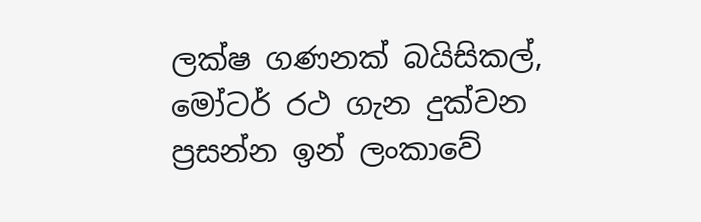ලක්ෂ ගණනක් බයිසිකල්, මෝටර් රථ ගැන දුක්වන ප්‍රසන්න ඉන් ලංකාවේ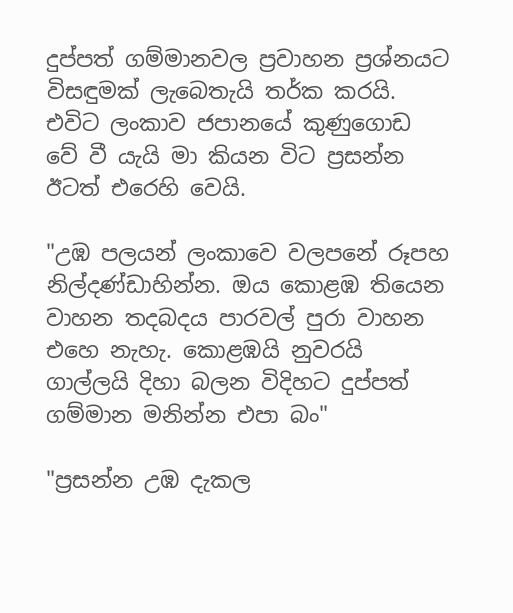දුප්පත් ගම්මානවල ප්‍රවාහන ප්‍රශ්නයට විසඳුමක් ලැබෙතැයි තර්ක කරයි. එවිට ලංකාව ජපානයේ කුණුගොඩ වේ වී යැයි මා කියන විට ප්‍රසන්න ඊටත් එරෙහි වෙයි.

"උඹ පලයන් ලංකාවෙ වලපනේ රූපහ නිල්දණ්ඩාහින්න. ඔය කොළඹ තියෙන වාහන තදබදය පාරවල් පුරා වාහන එහෙ නැහැ. කොළඹයි නුවරයි ගාල්ලයි දිහා බලන විදිහට දුප්පත් ගම්මාන මනින්න එපා බං"

"ප්‍රසන්න උඹ දැකල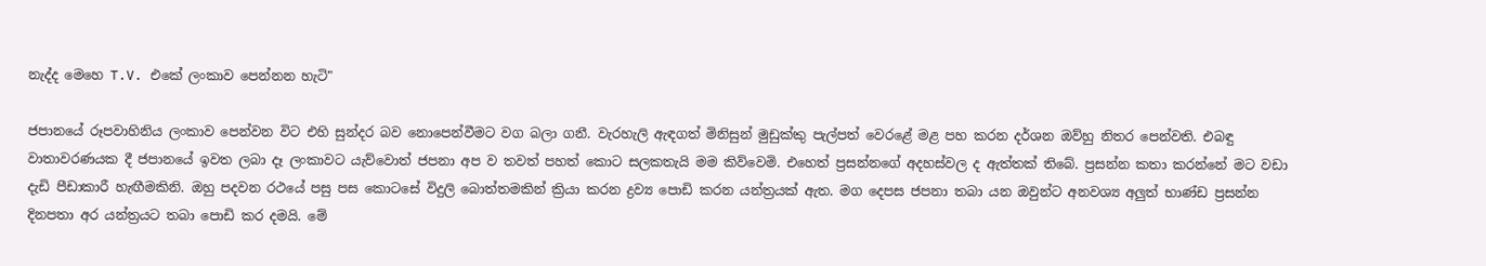නැද්ද මෙහෙ T.V. එකේ ලංකාව පෙන්නන හැටි"

ජපානයේ රූපවාහිනිය ලංකාව පෙන්වන විට එහි සුන්දර බව නොපෙන්වීමට වග බලා ගනී. වැරහැලි ඇඳගත් මිනිසුන් මුඩුක්කු පැල්පත් වෙරළේ මළ පහ කරන දර්ශන ඔව්හු නිතර පෙන්වති. එබඳු වාතාවරණයක දී ජපානයේ ඉවත ලබා දෑ ලංකාවට යැව්වොත් ජපනා අප ව තවත් පහත් කොට සලකතැයි මම කිව්වෙමි. එහෙත් ප්‍රසන්නගේ අදහස්වල ද ඇත්තක් තිබේ. ප්‍රසන්න කතා කරන්නේ මට වඩා දැඩි පීඩාකාරී හැඟීමකිනි. ඔහු පදවන රථයේ පසු පස කොටසේ විදුලි බොත්තමකින් ක්‍රියා කරන ද්‍රව්‍ය පොඩි කරන යන්ත්‍රයක් ඇත. මග දෙපස ජපනා තබා යන ඔවුන්ට අනවශ්‍ය අලුත් භාණ්ඩ ප්‍රසන්න දිනපතා අර යන්ත්‍රයට තබා පොඩි කර දමයි. මේ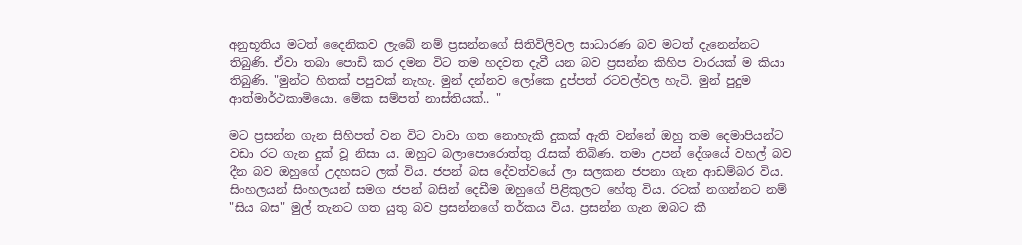අනුභූතිය මටත් දෛනිකව ලැබේ නම් ප්‍රසන්නගේ සිතිවිලිවල සාධාරණ බව මටත් දැනෙන්නට තිබුණි. ඒවා තබා පොඩි කර දමන විට තම හදවත දැවී යන බව ප්‍රසන්න කිහිප වාරයක් ම කියා තිබුණි. "මුන්ට හිතක් පපුවක් නැහැ. මුන් දන්නව ලෝකෙ දුප්පත් රටවල්වල හැටි. මුන් පුදුම ආත්මාර්ථකාමියො. මේක සම්පත් නාස්තියක්.. "

මට ප්‍රසන්න ගැන සිහිපත් වන විට වාවා ගත නොහැකි දුකක් ඇති වන්නේ ඔහු තම දෙමාපියන්ට වඩා රට ගැන දුක් වූ නිසා ය. ඔහුට බලාපොරොත්තු රැසක් තිබිණ. තමා උපන් දේශයේ වහල් බව දීන බව ඔහුගේ උදහසට ලක් විය. ජපන් බස දේවත්වයේ ලා සලකන ජපනා ගැන ආඩම්බර විය. සිංහලයන් සිංහලයන් සමග ජපන් බසින් දෙඩීම ඔහුගේ පිළිකුලට හේතු විය. රටක් නගන්නට නම් "සිය බස" මුල් තැනට ගත යුතු බව ප්‍රසන්නගේ තර්කය විය. ප්‍රසන්න ගැන ඔබට කී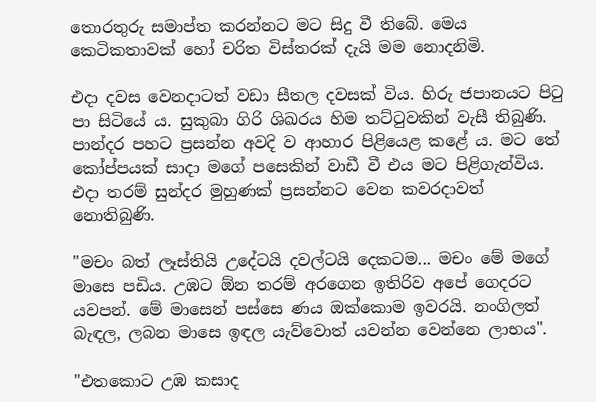තොරතුරු සමාප්ත කරන්නට මට සිදු වී තිබේ. මෙය කෙටිකතාවක් හෝ චරිත විස්තරක් දැයි මම නොදනිමි.

එදා දවස වෙනදාටත් වඩා සීතල දවසක් විය. හිරු ජපානයට පිටු පා සිටියේ ය. සුකුබා ගිරි ශිඛරය හිම තට්ටුවකින් වැසී තිබුණි. පාන්දර පහට ප්‍රසන්න අවදි ව ආහාර පිළියෙළ කළේ ය. මට තේ කෝප්පයක් සාදා මගේ පසෙකින් වාඩී වී එය මට පිළිගැන්විය. එදා තරම් සුන්දර මුහුණක් ප්‍රසන්නට වෙන කවරදාවත් නොතිබුණි.

"මචං බත් ලෑස්තියි උදේටයි දවල්ටයි දෙකටම... මචං මේ මගේ මාසෙ පඩිය. උඹට ඕන තරම් අරගෙන ඉතිරිව අපේ ගෙදරට යවපන්. මේ මාසෙන් පස්සෙ ණය ඔක්කොම ඉවරයි. නංගිලත් බැඳල, ලබන මාසෙ ඉඳල යැව්වොත් යවන්න වෙන්නෙ ලාභය".

"එතකොට උඹ කසාද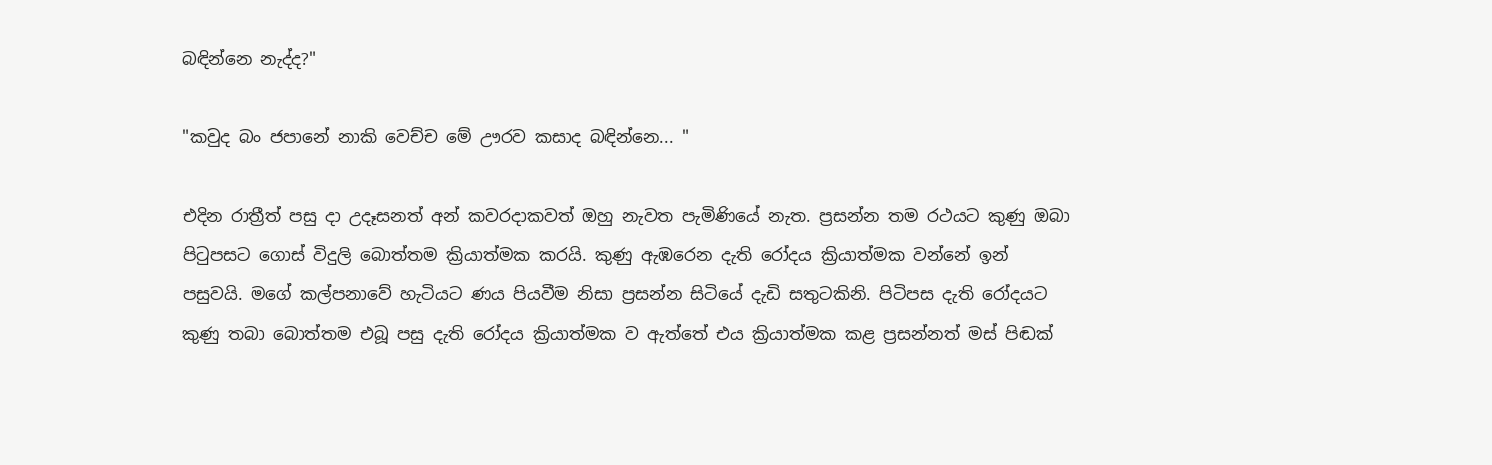බඳින්නෙ නැද්ද?"

"කවුද බං ජපානේ නාකි වෙච්ච මේ ඌරව කසාද බඳින්නෙ... "

එදින රාත්‍රීත් පසු දා උදෑසනත් අන් කවරදාකවත් ඔහු නැවත පැමිණියේ නැත. ප්‍රසන්න තම රථයට කුණු ඔබා පිටුපසට ගොස් විදුලි බොත්තම ක්‍රියාත්මක කරයි. කුණු ඇඹරෙන දැති රෝදය ක්‍රියාත්මක වන්නේ ඉන් පසුවයි. මගේ කල්පනාවේ හැටියට ණය පියවීම නිසා ප්‍රසන්න සිටියේ දැඩි සතුටකිනි. පිටිපස දැති රෝදයට කුණු තබා බොත්තම එබූ පසු දැති රෝදය ක්‍රියාත්මක ව ඇත්තේ එය ක්‍රියාත්මක කළ ප්‍රසන්නත් මස් පිඬක්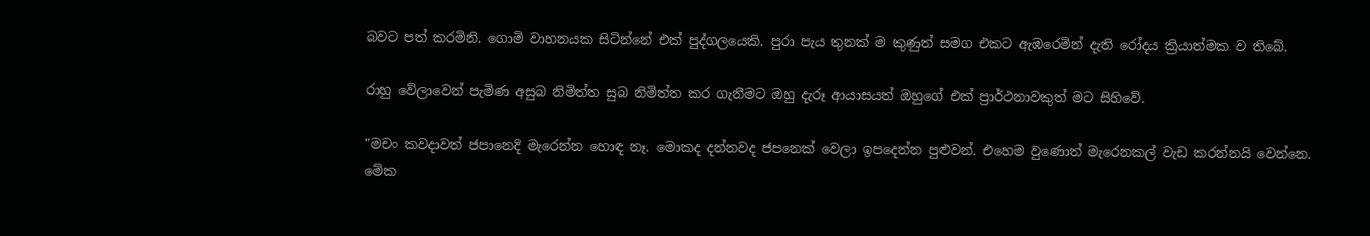බවට පත් කරමිනි. ගොමි වාහනයක සිටින්නේ එක් පුද්ගලයෙකි. පුරා පැය තුනක් ම කුණුත් සමග එකට ඇඹරෙමින් දැති රෝදය ක්‍රියාත්මක ව තිබේ.

රාහු වේලාවෙන් පැමිණ අසුබ නිමිත්ත සුබ නිමිත්ත කර ගැනීමට ඔහු දැරූ ආයාසයත් ඔහුගේ එක් ප්‍රාර්ථනාවකුත් මට සිහිවේ.

"මචං කවදාවත් ජපානෙදි මැරෙන්න හොඳ නෑ. මොකද දන්නවද ජපනෙක් වෙලා ඉපදෙන්න පුළුවන්. එහෙම වුණොත් මැරෙනකල් වැඩ කරන්නයි වෙන්නෙ. මේක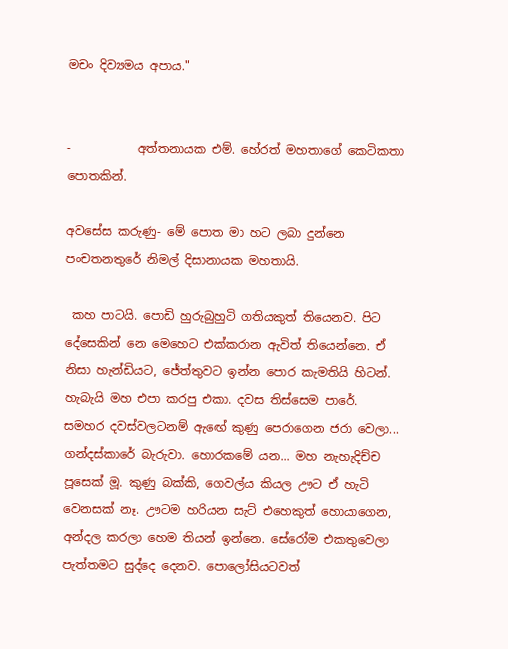මචං දිව්‍යමය අපාය."


-           අත්තනායක එම්. හේරත් මහතාගේ කෙටිකතා පොතකින්.

අවසේස කරුණු- මේ පොත මා හට ලබා දුන්නෙ පංචතනතුරේ නිමල් දිසානායක මහතායි.

 කහ පාටයි. පොඩි හුරුබුහුටි ගතියකුත් තියෙනව. පිට දේසෙකින් නෙ මෙහෙට එක්කරාන ඇවිත් තියෙන්නෙ. ඒ නිසා හැන්ඩියට, ජේත්තුවට ඉන්න පොර කැමතියි හිටන්. හැබැයි මහ එපා කරපු එකා. දවස තිස්සෙම පාරේ. සමහර දවස්වලටනම් ඇඟේ කුණු පෙරාගෙන ජරා වෙලා... ගන්දස්කාරේ බැරුවා. හොරකමේ යන... මහ නැහැදිච්ච පූසෙක් මූ. කුණු බක්කි, ගෙවල්ය කියල ඌට ඒ හැටි වෙනසක් නෑ. ඌටම හරියන සැට් එහෙකුත් හොයාගෙන, අන්දල කරලා හෙම තියන් ඉන්නෙ. සේරෝම එකතුවෙලා පැත්තමට සුද්දෙ දෙනව. පොලෝසියටවත්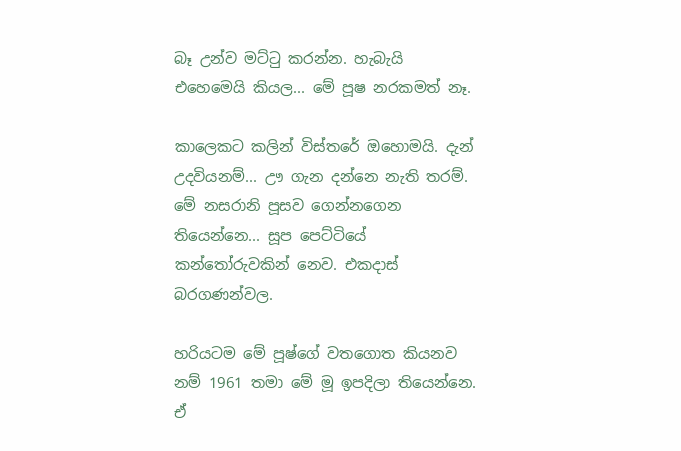බෑ උන්ව මට්ටු කරන්න. හැබැයි එහෙමෙයි කියල... මේ පූෂ නරකමත් නෑ.

කාලෙකට කලින් විස්තරේ ඔහොමයි. දැන් උදවියනම්... ඌ ගැන දන්නෙ නැති තරම්. මේ නසරානි පූසව ගෙන්නගෙන තියෙන්නෙ... සූප පෙට්ටියේ කන්තෝරුවකින් නෙව. එකදාස් බරගණන්වල.

හරියටම මේ පූෂ්ගේ වතගොත කියනව නම් 1961 තමා මේ මූ ඉපදිලා තියෙන්නෙ. ඒ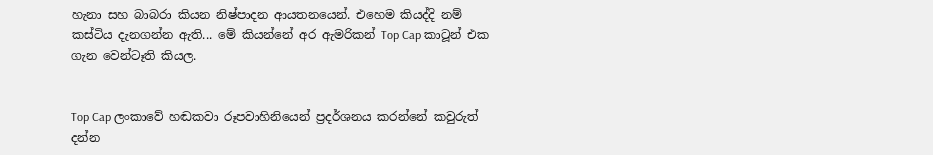හැනා සහ බාබරා කියන නිෂ්පාදන ආයතනයෙන්. එහෙම කියද්දි නම් කස්ටිය දැනගන්න ඇති... මේ කියන්නේ අර ඇමරිකන් Top Cap කාටූන් එක ගැන වෙන්ටෑති කියල.


Top Cap ලංකාවේ හඬකවා රූපවාහිනියෙන් ප්‍රදර්ශනය කරන්නේ කවුරුත් දන්න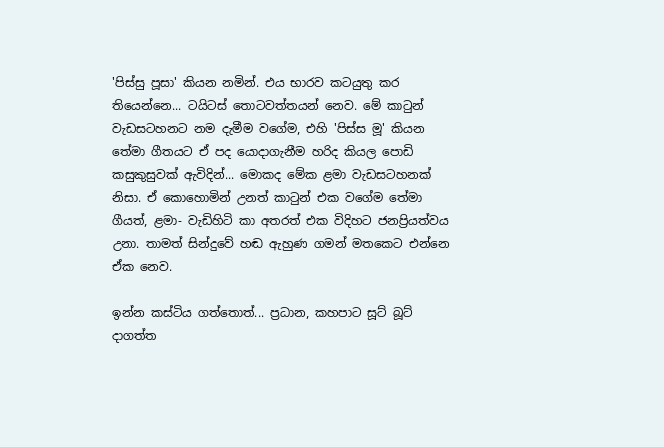'පිස්සු පූසා' කියන නමින්. එය භාරව කටයුතු කර තියෙන්නෙ... ටයිටස් තොටවත්තයන් නෙව. මේ කාටුන් වැඩසටහනට නම දැමීම වගේම, එහි 'පිස්ස මූ' කියන තේමා ගීතයට ඒ පද යොදාගැනීම හරිද කියල පොඩි කසුකුසුවක් ඇවිදින්... මොකද මේක ළමා වැඩසටහනක් නිසා. ඒ කොහොමින් උනත් කාටුන් එක වගේම තේමා ගීයත්, ළමා- වැඩිහිටි කා අතරත් එක විදිහට ජනප්‍රියත්වය උනා. තාමත් සින්දුවේ හඬ ඇහුණ ගමන් මතකෙට එන්නෙ ඒක නෙව.

ඉන්න කස්ටිය ගත්තොත්... ප්‍රධාන, කහපාට සූට් බූට් දාගත්ත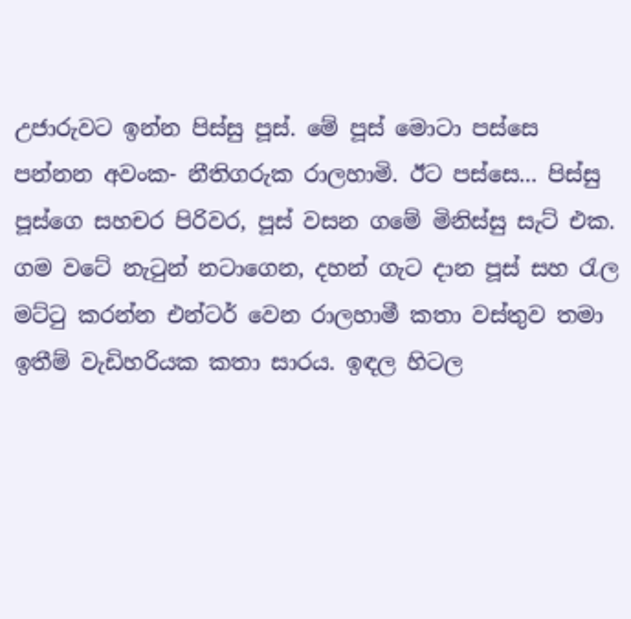උජාරුවට ඉන්න පිස්සු පූස්. මේ පූස් මොටා පස්සෙ පන්නන අවංක- නීතිගරුක රාලහාමි. ඊට පස්සෙ... පිස්සු පූස්ගෙ සහචර පිරිවර, පූස් වසන ගමේ මිනිස්සු සැට් එක. ගම වටේ නැටුන් නටාගෙන, දහන් ගැට දාන පූස් සහ රැල මට්ටු කරන්න එන්ටර් වෙන රාලහාමී කතා වස්තුව තමා ඉතීම් වැඩිහරියක කතා සාරය. ඉඳල හිටල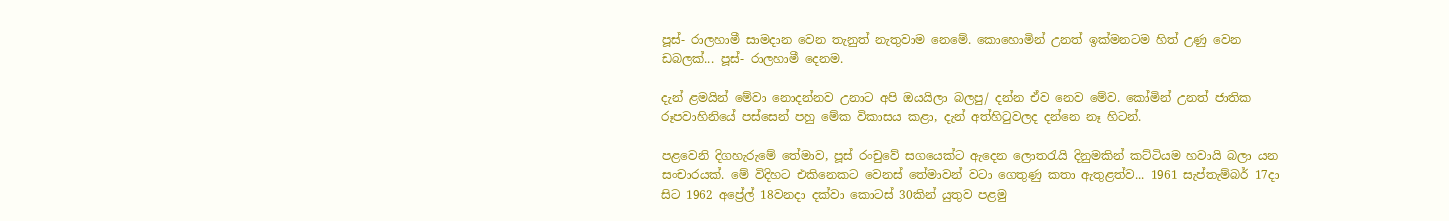පූස්- රාලහාමී සාමදාන වෙන තැනුත් නැතුවාම නෙමේ. කොහොමින් උනත් ඉක්මනටම හිත් උණු වෙන ඩබලක්... පූස්- රාලහාමී දෙනම.

දැන් ළමයින් මේවා නොදන්නව උනාට අපි ඔයයිලා බලපු/ දන්න ඒව නෙව මේව. කෝමින් උනත් ජාතික රූපවාහිනියේ පස්සෙන් පහු මේක විකාසය කළා, දැන් අත්හිටුවලද දන්නෙ නෑ හිටන්.

පළවෙනි දිගහැරුමේ තේමාව, පූස් රංචුවේ සගයෙක්ට ඇදෙන ලොතරැයි දිනුමකින් කට්ටියම හවායි බලා යන සංචාරයක්. මේ විදිහට එකිනෙකට වෙනස් තේමාවන් වටා ගෙතුණු කතා ඇතුළත්ව... 1961 සැප්තැම්බර් 17දා සිට 1962 අප්‍රේල් 18වනදා දක්වා කොටස් 30කින් යුතුව පළමු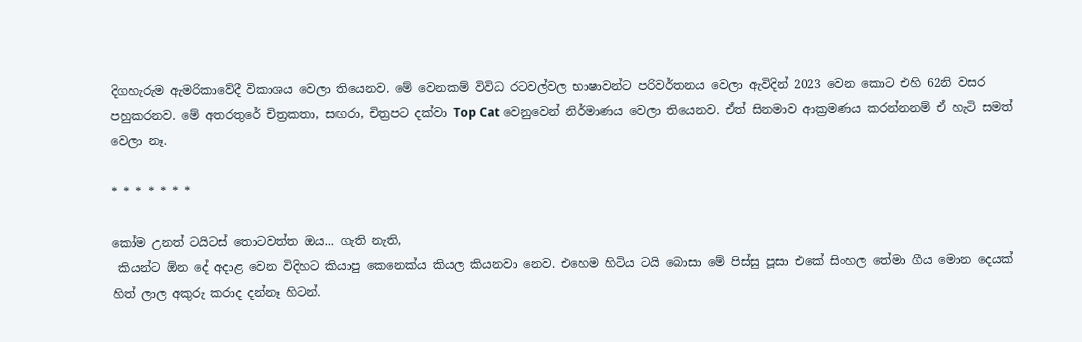දිගහැරුම ඇමරිකාවේදී විකාශය වෙලා තියෙනව. මේ වෙනකම් විවිධ රටවල්වල භාෂාවන්ට පරිවර්තනය වෙලා ඇවිදින් 2023 වෙන කොට එහි 62නි වසර පහුකරනව. මේ අතරතුරේ චිත්‍රකතා, සඟරා, චිත්‍රපට දක්වා Top Cat වෙනුවෙන් නිර්මාණය වෙලා තියෙනව. ඒත් සිනමාව ආක්‍රමණය කරන්නනම් ඒ හැටි සමත් වෙලා නෑ.

* * * * * * *

කෝම උනත් ටයිටස් තොටවත්ත ඔය... ගැති නැති,
 කියන්ට ඕන දේ අදාළ වෙන විදිහට කියාපු කෙනෙක්ය කියල කියනවා නෙව. එහෙම හිටිය ටයි බොසා මේ පිස්සු පූසා එකේ සිංහල තේමා ගීය මොන දෙයක් හිත් ලාල අකුරු කරාද දන්නෑ හිටන්.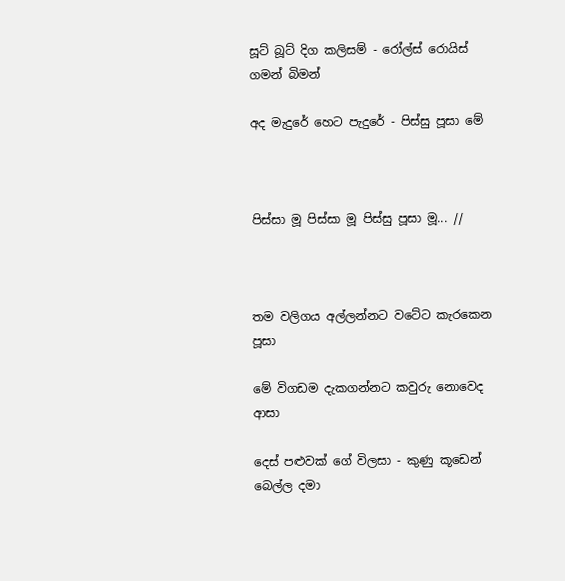සූට් බූට් දිග කලිසම් - රෝල්ස් රොයිස් ගමන් බිමන්

අද මැදුරේ හෙට පැදුරේ - පිස්සු පූසා මේ



පිස්සා මූ පිස්සා මූ පිස්සු පූසා මූ... //



තම වලිගය අල්ලන්නට වටේට කැරකෙන පූසා

මේ විගඩම දැකගන්නට කවුරු නොවෙද ආසා

දෙස් පළුවක් ගේ විලසා - කුණු කූඩෙන් බෙල්ල දමා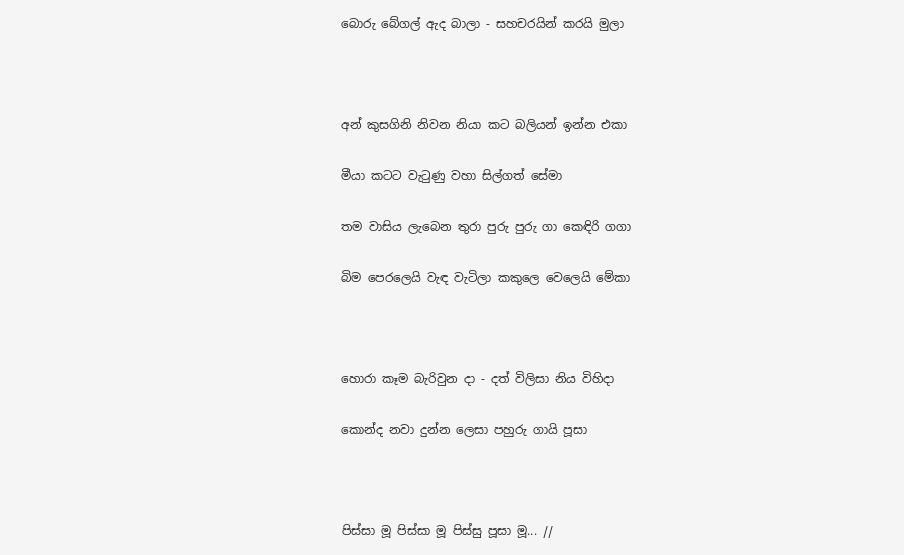බොරු බේගල් ඇද බාලා - සහචරයින් කරයි මුලා



අන් කුසගිනි නිවන නියා කට බලියන් ඉන්න එකා

මීයා කටට වැටුණු වහා සිල්ගත් සේමා

තම වාසිය ලැබෙන තුරා පුරු පුරු ගා කෙඳිරි ගගා

බිම පෙරලෙයි වැඳ වැටිලා කකුලෙ වෙලෙයි මේකා



හොරා කෑම බැරිවුන දා - දත් විලිසා නිය විහිදා

කොන්ද නවා දුන්න ලෙසා පහුරු ගායි පූසා



පිස්සා මූ පිස්සා මූ පිස්සු පූසා මූ... //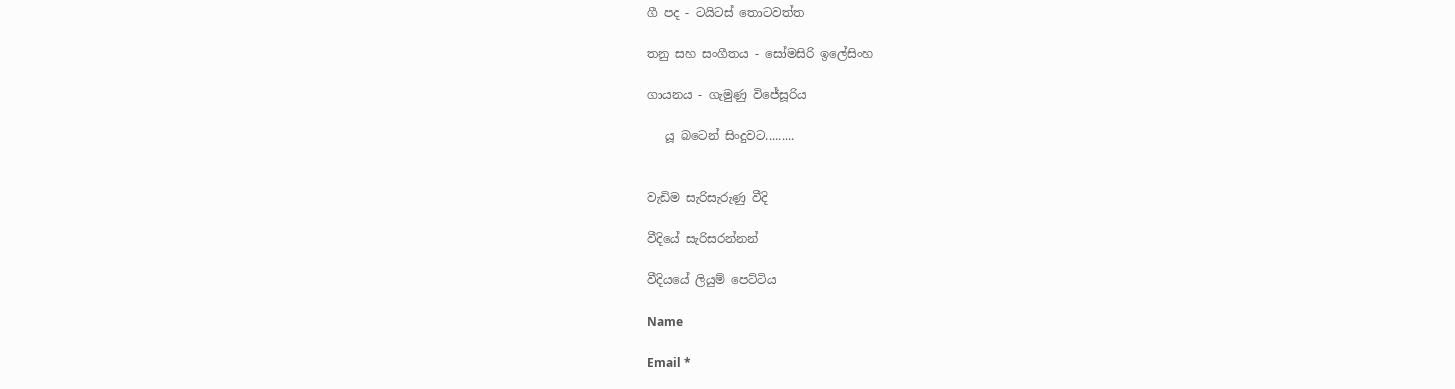ගී පද - ටයිටස් තොටවත්ත

තනු සහ සංගීතය - සෝමසිරි ඉලේසිංහ

ගායනය - ගැමුණු විජේසූරිය

   යූ බටෙන් සිංදුවට.........


වැඩිම සැරිසැරුණු වීදි

වීදියේ සැරිසරන්නන්

වීදියයේ ලියුම් පෙට්ටිය

Name

Email *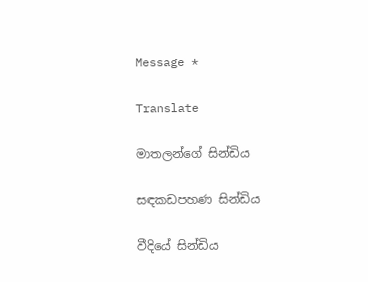Message *

Translate

මාතලන්ගේ සින්ඩිය

සඳකඩපහණ සින්ඩිය

වීදියේ සින්ඩිය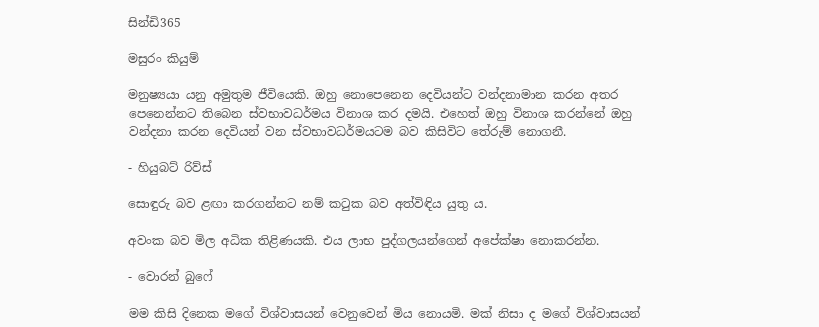සින්ඩි365

මසුරං කියුම්

මනුෂ්‍යයා යනු අමුතුම ජීවියෙකි. ඔහු නොපෙනෙන දෙවියන්ට වන්දනාමාන කරන අතර පෙනෙන්නට තිබෙන ස්වභාවධර්මය විනාශ කර දමයි. එහෙත් ඔහු විනාශ කරන්නේ ඔහු වන්දනා කරන දෙවියන් වන ස්වභාවධර්මයටම බව කිසිවිට තේරුම් නොගනී.

- හියුබට් රිව්ස්

සොඳුරු බව ළඟා කරගන්නට නම් කටුක බව අත්විඳිය යුතු ය.

අවංක බව මිල අධික තිළිණයකි. එය ලාභ පුද්ගලයන්ගෙන් අපේක්ෂා නොකරන්න.

- වොරන් බුෆේ

මම කිසි දිනෙක මගේ විශ්වාසයන් වෙනුවෙන් මිය නොයමි. මක් නිසා ද මගේ විශ්වාසයන්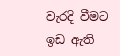වැරදි වීමට ඉඩ ඇති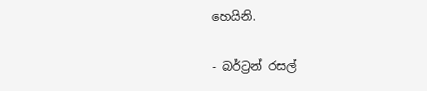හෙයිනි.

- බර්ට්‍රන් රසල්